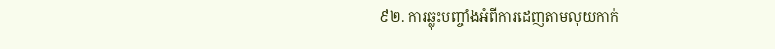៩២. ការឆ្លុះបញ្ចាំងអំពីការដេញតាមលុយកាក់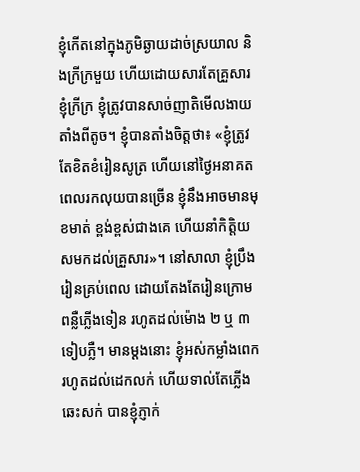ខ្ញុំកើតនៅក្នុងភូមិឆ្ងាយដាច់ស្រយាល និងក្រីក្រមួយ ហើយដោយសារតែគ្រួសារខ្ញុំក្រីក្រ ខ្ញុំត្រូវបានសាច់ញាតិមើលងាយតាំងពីតូច។ ខ្ញុំបានតាំងចិត្តថា៖ «ខ្ញុំត្រូវតែខិតខំរៀនសូត្រ ហើយនៅថ្ងៃអនាគត ពេលរកលុយបានច្រើន ខ្ញុំនឹងអាចមានមុខមាត់ ខ្ពង់ខ្ពស់ជាងគេ ហើយនាំកិត្តិយសមកដល់គ្រួសារ»។ នៅសាលា ខ្ញុំប្រឹងរៀនគ្រប់ពេល ដោយតែងតែរៀនក្រោមពន្លឺភ្លើងទៀន រហូតដល់ម៉ោង ២ ឬ ៣ ទៀបភ្លឺ។ មានម្ដងនោះ ខ្ញុំអស់កម្លាំងពេក រហូតដល់ដេកលក់ ហើយទាល់តែភ្លើងឆេះសក់ បានខ្ញុំភ្ញាក់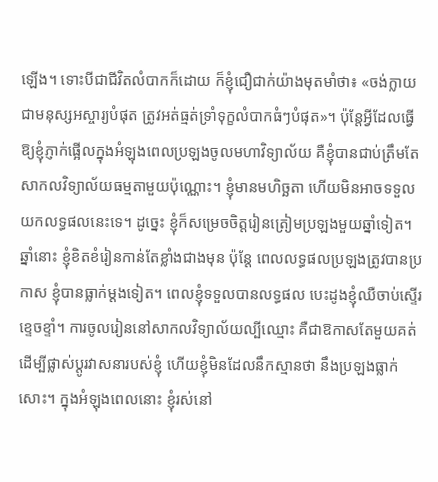ឡើង។ ទោះបីជាជីវិតលំបាកក៏ដោយ ក៏ខ្ញុំជឿជាក់យ៉ាងមុតមាំថា៖ «ចង់ក្លាយជាមនុស្សអស្ចារ្យបំផុត ត្រូវអត់ធ្មត់ទ្រាំទុក្ខលំបាកធំៗបំផុត»។ ប៉ុន្តែអ្វីដែលធ្វើឱ្យខ្ញុំភ្ញាក់ផ្អើលក្នុងអំឡុងពេលប្រឡងចូលមហាវិទ្យាល័យ គឺខ្ញុំបានជាប់ត្រឹមតែសាកលវិទ្យាល័យធម្មតាមួយប៉ុណ្ណោះ។ ខ្ញុំមានមហិច្ឆតា ហើយមិនអាចទទួលយកលទ្ធផលនេះទេ។ ដូច្នេះ ខ្ញុំក៏សម្រេចចិត្តរៀនត្រៀមប្រឡងមួយឆ្នាំទៀត។ ឆ្នាំនោះ ខ្ញុំខិតខំរៀនកាន់តែខ្លាំងជាងមុន ប៉ុន្តែ ពេលលទ្ធផលប្រឡងត្រូវបានប្រកាស ខ្ញុំបានធ្លាក់ម្ដងទៀត។ ពេលខ្ញុំទទួលបានលទ្ធផល បេះដូងខ្ញុំឈឺចាប់ស្ទើរខ្ទេចខ្ទាំ។ ការចូលរៀននៅសាកលវិទ្យាល័យល្បីឈ្មោះ គឺជាឱកាសតែមួយគត់ដើម្បីផ្លាស់ប្ដូរវាសនារបស់ខ្ញុំ ហើយខ្ញុំមិនដែលនឹកស្មានថា នឹងប្រឡងធ្លាក់សោះ។ ក្នុងអំឡុងពេលនោះ ខ្ញុំរស់នៅ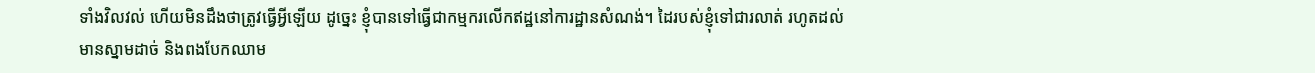ទាំងវិលវល់ ហើយមិនដឹងថាត្រូវធ្វើអ្វីឡើយ ដូច្នេះ ខ្ញុំបានទៅធ្វើជាកម្មករលើកឥដ្ឋនៅការដ្ឋានសំណង់។ ដៃរបស់ខ្ញុំទៅជារលាត់ រហូតដល់មានស្នាមដាច់ និងពងបែកឈាម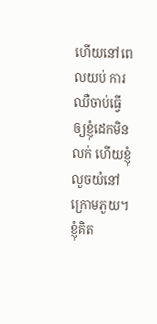ហើយនៅពេលយប់ ការឈឺចាប់ធ្វើឲ្យខ្ញុំដេកមិនលក់ ហើយខ្ញុំលួចយំនៅក្រោមភួយ។ ខ្ញុំគិត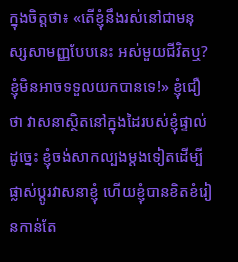ក្នុងចិត្តថា៖ «តើខ្ញុំនឹងរស់នៅជាមនុស្សសាមញ្ញបែបនេះ អស់មួយជីវិតឬ? ខ្ញុំមិនអាចទទួលយកបានទេ!» ខ្ញុំជឿថា វាសនាស្ថិតនៅក្នុងដៃរបស់ខ្ញុំផ្ទាល់ ដូច្នេះ ខ្ញុំចង់សាកល្បងម្ដងទៀតដើម្បីផ្លាស់ប្ដូរវាសនាខ្ញុំ ហើយខ្ញុំបានខិតខំរៀនកាន់តែ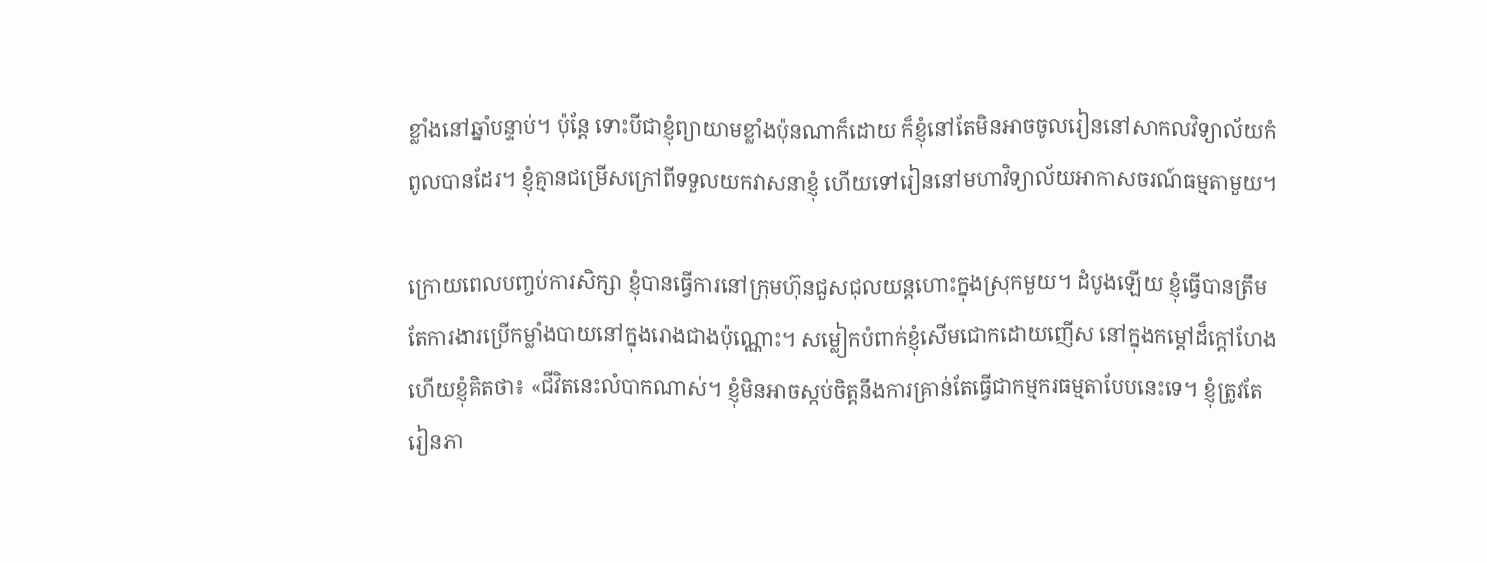ខ្លាំងនៅឆ្នាំបន្ទាប់។ ប៉ុន្តែ ទោះបីជាខ្ញុំព្យាយាមខ្លាំងប៉ុនណាក៏ដោយ ក៏ខ្ញុំនៅតែមិនអាចចូលរៀននៅសាកលវិទ្យាល័យកំពូលបានដែរ។ ខ្ញុំគ្មានជម្រើសក្រៅពីទទួលយកវាសនាខ្ញុំ ហើយទៅរៀននៅមហាវិទ្យាល័យអាកាសចរណ៍ធម្មតាមួយ។

ក្រោយពេលបញ្ចប់ការសិក្សា ខ្ញុំបានធ្វើការនៅក្រុមហ៊ុនជួសជុលយន្តហោះក្នុងស្រុកមួយ។ ដំបូងឡើយ ខ្ញុំធ្វើបានត្រឹមតែការងារប្រើកម្លាំងបាយនៅក្នុងរោងជាងប៉ុណ្ណោះ។ សម្លៀកបំពាក់ខ្ញុំសើមជោកដោយញើស នៅក្នុងកម្ដៅដ៏ក្ដៅហែង ហើយខ្ញុំគិតថា៖ «ជីវិតនេះលំបាកណាស់។ ខ្ញុំមិនអាចស្កប់ចិត្តនឹងការគ្រាន់តែធ្វើជាកម្មករធម្មតាបែបនេះទេ។ ខ្ញុំត្រូវតែរៀនភា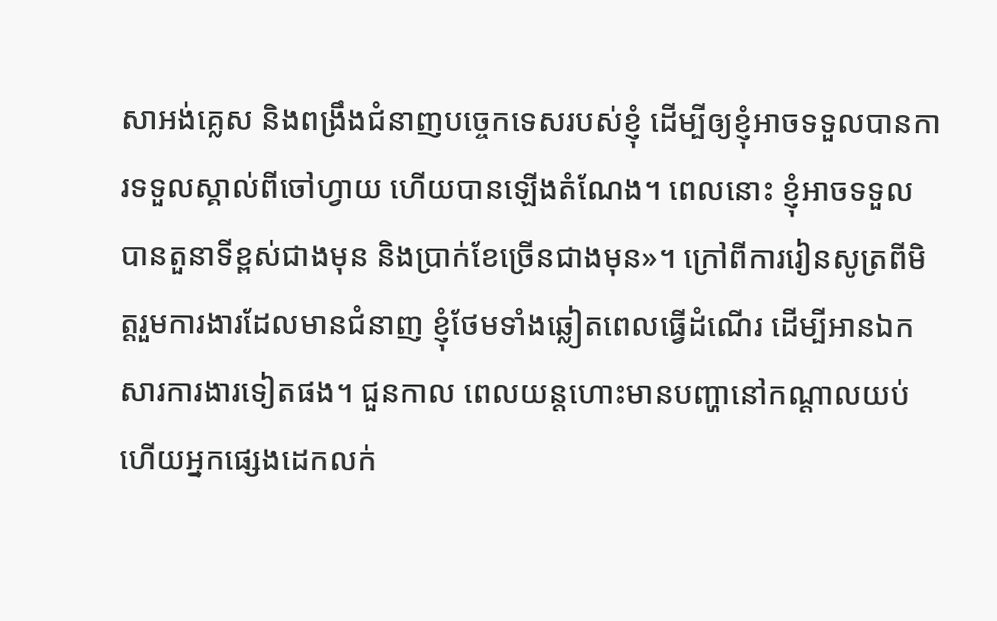សាអង់គ្លេស និងពង្រឹងជំនាញបច្ចេកទេសរបស់ខ្ញុំ ដើម្បីឲ្យខ្ញុំអាចទទួលបានការទទួលស្គាល់ពីចៅហ្វាយ ហើយបានឡើងតំណែង។ ពេលនោះ ខ្ញុំអាចទទួលបានតួនាទីខ្ពស់ជាងមុន និងប្រាក់ខែច្រើនជាងមុន»។ ក្រៅពីការរៀនសូត្រពីមិត្តរួមការងារដែលមានជំនាញ ខ្ញុំថែមទាំងឆ្លៀតពេលធ្វើដំណើរ ដើម្បីអានឯកសារការងារទៀតផង។ ជួនកាល ពេលយន្តហោះមានបញ្ហានៅកណ្ដាលយប់ ហើយអ្នកផ្សេងដេកលក់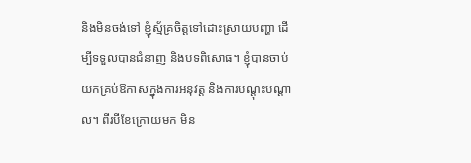និងមិនចង់ទៅ ខ្ញុំស្ម័គ្រចិត្តទៅដោះស្រាយបញ្ហា ដើម្បីទទួលបានជំនាញ និងបទពិសោធ។ ខ្ញុំបានចាប់យកគ្រប់ឱកាសក្នុងការអនុវត្ត និងការបណ្ដុះបណ្ដាល។ ពីរបីខែក្រោយមក មិន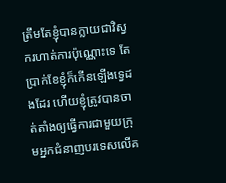ត្រឹមតែខ្ញុំបានក្លាយជាវិស្វករហាត់ការប៉ុណ្ណោះទេ តែប្រាក់ខែខ្ញុំក៏កើនឡើងទ្វេដងដែរ ហើយខ្ញុំត្រូវបានចាត់តាំងឲ្យធ្វើការជាមួយក្រុមអ្នកជំនាញបរទេសលើគ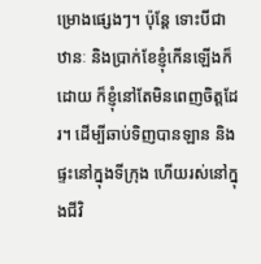ម្រោងផ្សេងៗ។ ប៉ុន្តែ ទោះបីជាឋានៈ និងប្រាក់ខែខ្ញុំកើនឡើងក៏ដោយ ក៏ខ្ញុំនៅតែមិនពេញចិត្តដែរ។ ដើម្បីឆាប់ទិញបានឡាន និងផ្ទះនៅក្នុងទីក្រុង ហើយរស់នៅក្នុងជីវិ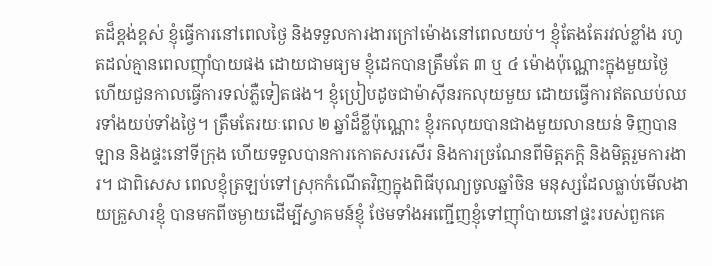តដ៏ខ្ពង់ខ្ពស់ ខ្ញុំធ្វើការនៅពេលថ្ងៃ និងទទួលការងារក្រៅម៉ោងនៅពេលយប់។ ខ្ញុំតែងតែរវល់ខ្លាំង រហូតដល់គ្មានពេលញ៉ាំបាយផង ដោយជាមធ្យម ខ្ញុំដេកបានត្រឹមតែ ៣ ឬ ៤ ម៉ោងប៉ុណ្ណោះក្នុងមួយថ្ងៃ ហើយជួនកាលធ្វើការទល់ភ្លឺទៀតផង។ ខ្ញុំប្រៀបដូចជាម៉ាស៊ីនរកលុយមួយ ដោយធ្វើការឥតឈប់ឈរទាំងយប់ទាំងថ្ងៃ។ ត្រឹមតែរយៈពេល ២ ឆ្នាំដ៏ខ្លីប៉ុណ្ណោះ ខ្ញុំរកលុយបានជាងមួយលានយន់ ទិញបានឡាន និងផ្ទះនៅទីក្រុង ហើយទទួលបានការកោតសរសើរ និងការច្រណែនពីមិត្តភក្តិ និងមិត្តរួមការងារ។ ជាពិសេស ពេលខ្ញុំត្រឡប់ទៅស្រុកកំណើតវិញក្នុងពិធីបុណ្យចូលឆ្នាំចិន មនុស្សដែលធ្លាប់មើលងាយគ្រួសារខ្ញុំ បានមកពីចម្ងាយដើម្បីស្វាគមន៍ខ្ញុំ ថែមទាំងអញ្ជើញខ្ញុំទៅញ៉ាំបាយនៅផ្ទះរបស់ពួកគេ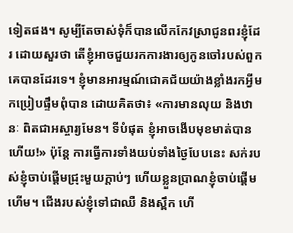ទៀតផង។ សូម្បីតែចាស់ទុំក៏បានលើកកែវស្រាជូនពរខ្ញុំដែរ ដោយសួរថា តើខ្ញុំអាចជួយរកការងារឲ្យកូនចៅរបស់ពួកគេបានដែរទេ។ ខ្ញុំមានអារម្មណ៍ជោគជ័យយ៉ាងខ្លាំងរកអ្វីមកប្រៀបផ្ទឹមពុំបាន ដោយគិតថា៖ «ការមានលុយ និងឋានៈ ពិតជាអស្ចារ្យមែន។ ទីបំផុត ខ្ញុំអាចងើបមុខមាត់បានហើយ!» ប៉ុន្តែ ការធ្វើការទាំងយប់ទាំងថ្ងៃបែបនេះ សក់របស់ខ្ញុំចាប់ផ្ដើមជ្រុះមួយក្ដាប់ៗ ហើយខ្លួនប្រាណខ្ញុំចាប់ផ្ដើមហើម។ ជើងរបស់ខ្ញុំទៅជាឈឺ និងស្ពឹក ហើ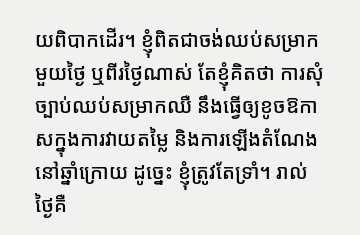យពិបាកដើរ។ ខ្ញុំពិតជាចង់ឈប់សម្រាកមួយថ្ងៃ ឬពីរថ្ងៃណាស់ តែខ្ញុំគិតថា ការសុំច្បាប់ឈប់សម្រាកឈឺ នឹងធ្វើឲ្យខូចឱកាសក្នុងការវាយតម្លៃ និងការឡើងតំណែងនៅឆ្នាំក្រោយ ដូច្នេះ ខ្ញុំត្រូវតែទ្រាំ។ រាល់ថ្ងៃគឺ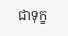ជាទុក្ខ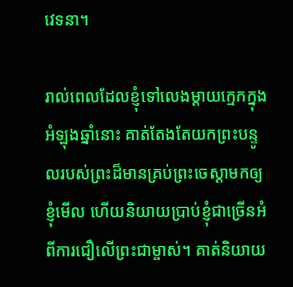វេទនា។

រាល់ពេលដែលខ្ញុំទៅលេងម្ដាយក្មេកក្នុងអំឡុងឆ្នាំនោះ គាត់តែងតែយកព្រះបន្ទូលរបស់ព្រះដ៏មានគ្រប់ព្រះចេស្ដាមកឲ្យខ្ញុំមើល ហើយនិយាយប្រាប់ខ្ញុំជាច្រើនអំពីការជឿលើព្រះជាម្ចាស់។ គាត់និយាយ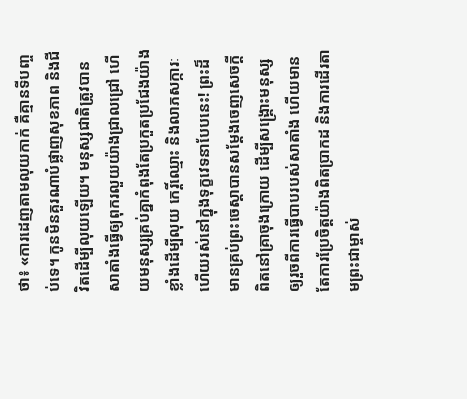ថា៖ «ការដេញតាមលុយកាក់ គឺគ្មានទីបញ្ចប់ទេ។ កូនមិនគួរណាបំផ្លាញសុខភាព និងជីវិតដើម្បីលុយឡើយ។ មនុស្សជាតិត្រូវបានសាតាំងធ្វើឲ្យពុករលួយយ៉ាងជ្រាលជ្រៅ ហើយមនុស្សគ្រប់គ្នាកំពុងតែប្រកួតប្រជែងយ៉ាងខ្លាំងដើម្បីលុយ កេរ្តិ៍ឈ្មោះ និងលាភសក្ការៈ ហើយរស់នៅក្នុងទុក្ខវេទនាបែបនេះ! ព្រះដ៏មានគ្រប់ព្រះចេស្ដាបានសម្ដែងចេញសេចក្ដីពិតនៅគ្រាចុងក្រោយ ដើម្បីសង្គ្រោះមនុស្សឲ្យរួចពីការធ្វើបាបរបស់សាតាំង ហើយមានតែការប្រែចិត្តយ៉ាងពិតប្រាកដ និងការដើរតាមព្រះជាម្ចាស់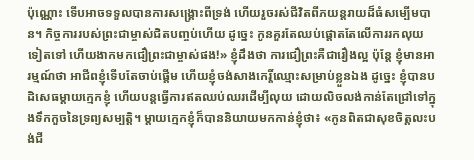ប៉ុណ្ណោះ ទើបអាចទទួលបានការសង្គ្រោះពីទ្រង់ ហើយរួចរស់ជីវិតពីភយន្តរាយដ៏ធំសម្បើមបាន។ កិច្ចការរបស់ព្រះជាម្ចាស់ជិតបញ្ចប់ហើយ ដូច្នេះ កូនគួរតែឈប់ផ្ដោតតែលើការរកលុយទៀតទៅ ហើយងាកមកជឿព្រះជាម្ចាស់ផង!» ខ្ញុំដឹងថា ការជឿព្រះគឺជារឿងល្អ ប៉ុន្តែ ខ្ញុំមានអារម្មណ៍ថា អាជីពខ្ញុំទើបតែចាប់ផ្ដើម ហើយខ្ញុំចង់សាងកេរ្តិ៍ឈ្មោះសម្រាប់ខ្លួនឯង ដូច្នេះ ខ្ញុំបានបដិសេធម្ដាយក្មេកខ្ញុំ ហើយបន្តធ្វើការឥតឈប់ឈរដើម្បីលុយ ដោយលិចលង់កាន់តែជ្រៅទៅក្នុងទឹកកួចនៃទ្រព្យសម្បត្តិ។ ម្ដាយក្មេកខ្ញុំក៏បាននិយាយមកកាន់ខ្ញុំថា៖ «កូនពិតជាសុខចិត្តលះបង់ជី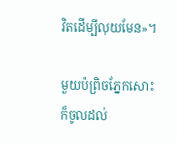វិតដើម្បីលុយមែន»។

មួយប៉ព្រិចភ្នែកសោះ ក៏ចូលដល់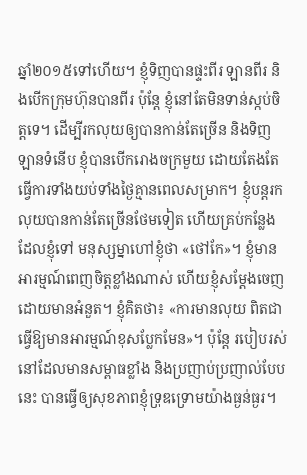ឆ្នាំ២០១៥ទៅហើយ។ ខ្ញុំទិញបានផ្ទះពីរ ឡានពីរ និងបើកក្រុមហ៊ុនបានពីរ ប៉ុន្តែ ខ្ញុំនៅតែមិនទាន់ស្កប់ចិត្តទេ។ ដើម្បីរកលុយឲ្យបានកាន់តែច្រើន និងទិញឡានទំនើប ខ្ញុំបានបើករោងចក្រមួយ ដោយតែងតែធ្វើការទាំងយប់ទាំងថ្ងៃគ្មានពេលសម្រាក។ ខ្ញុំបន្តរកលុយបានកាន់តែច្រើនថែមទៀត ហើយគ្រប់កន្លែងដែលខ្ញុំទៅ មនុស្សម្នាហៅខ្ញុំថា «ថៅកែ»។ ខ្ញុំមានអារម្មណ៍ពេញចិត្តខ្លាំងណាស់ ហើយខ្ញុំសម្ដែងចេញដោយមានអំនួត។ ខ្ញុំគិតថា៖ «ការមានលុយ ពិតជាធ្វើឱ្យមានអារម្មណ៍ខុសប្លែកមែន»។ ប៉ុន្តែ របៀបរស់នៅដែលមានសម្ពាធខ្លាំង និងប្រញាប់ប្រញាល់បែបនេះ បានធ្វើឲ្យសុខភាពខ្ញុំទ្រុឌទ្រោមយ៉ាងធ្ងន់ធ្ងរ។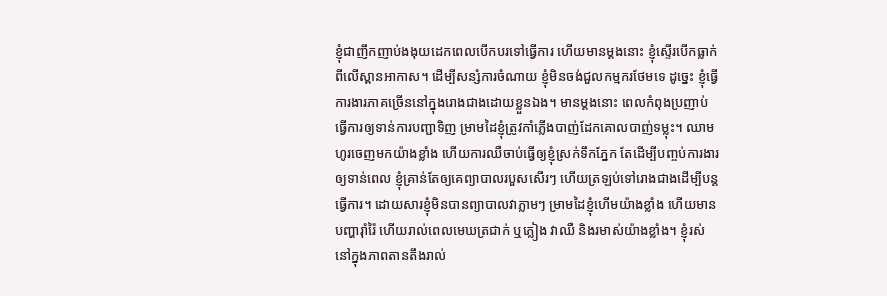ខ្ញុំជាញឹកញាប់ងងុយដេកពេលបើកបរទៅធ្វើការ ហើយមានម្ដងនោះ ខ្ញុំស្ទើរបើកធ្លាក់ពីលើស្ពានអាកាស។ ដើម្បីសន្សំការចំណាយ ខ្ញុំមិនចង់ជួលកម្មករថែមទេ ដូច្នេះ ខ្ញុំធ្វើការងារភាគច្រើននៅក្នុងរោងជាងដោយខ្លួនឯង។ មានម្ដងនោះ ពេលកំពុងប្រញាប់ធ្វើការឲ្យទាន់ការបញ្ជាទិញ ម្រាមដៃខ្ញុំត្រូវកាំភ្លើងបាញ់ដែកគោលបាញ់ទម្លុះ។ ឈាមហូរចេញមកយ៉ាងខ្លាំង ហើយការឈឺចាប់ធ្វើឲ្យខ្ញុំស្រក់ទឹកភ្នែក តែដើម្បីបញ្ចប់ការងារឲ្យទាន់ពេល ខ្ញុំគ្រាន់តែឲ្យគេព្យាបាលរបួសសើរៗ ហើយត្រឡប់ទៅរោងជាងដើម្បីបន្តធ្វើការ។ ដោយសារខ្ញុំមិនបានព្យាបាលវាភ្លាមៗ ម្រាមដៃខ្ញុំហើមយ៉ាងខ្លាំង ហើយមានបញ្ហារ៉ាំរ៉ៃ ហើយរាល់ពេលមេឃត្រជាក់ ឬភ្លៀង វាឈឺ និងរមាស់យ៉ាងខ្លាំង។ ខ្ញុំរស់នៅក្នុងភាពតានតឹងរាល់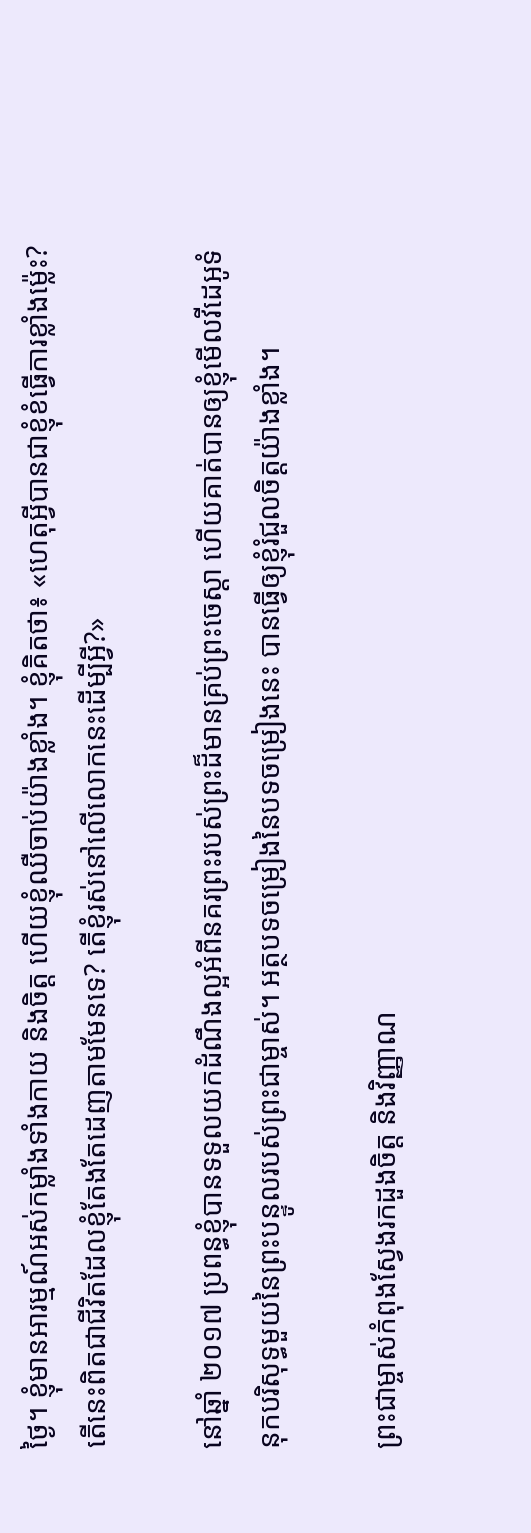ថ្ងៃ។ ខ្ញុំមានអារម្មណ៍អស់កម្លាំងទាំងកាយ និងចិត្ត ហើយខ្ញុំឈឺចាប់យ៉ាងខ្លាំង។ ខ្ញុំគិតថា៖ «ហេតុអ្វីបានជាខ្ញុំខំធ្វើការខ្លាំងម្ល៉េះ? តើនេះពិតជាជីវិតដែលខ្ញុំតែងតែដេញតាមមែនទេ? តើខ្ញុំរស់នៅលើលោកនេះដើម្បីអ្វី?»

នៅឆ្នាំ ២០១៧ ប្រពន្ធខ្ញុំបានទទួលយកដំណឹងល្អអំពីនគរព្រះរបស់ព្រះដ៏មានគ្រប់ព្រះចេស្ដា ហើយគាត់បានឲ្យខ្ញុំមើលវីដេអូទំនុកបរិសុទ្ធមួយនៃព្រះបន្ទូលរបស់ព្រះជាម្ចាស់។ អត្ថបទចម្រៀងនៃបទចម្រៀងនេះ បានធ្វើឲ្យខ្ញុំរំជួលចិត្តយ៉ាងខ្លាំង។

ព្រះជាម្ចាស់កំពុងស្វែងរកដួងចិត្ត និងវិញ្ញាណ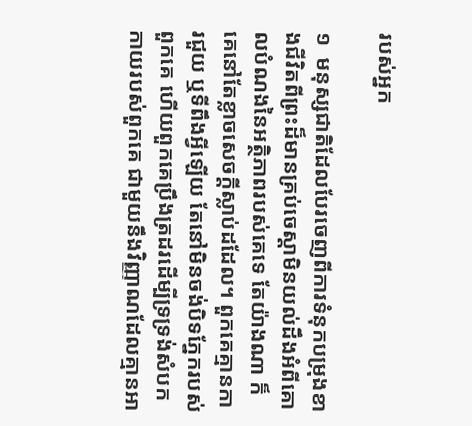របស់អ្នក

១  មនុស្សជាតិដែលបែរចេញពីការទំនុកបម្រុងខាងជីវិតពីព្រះដ៏មានគ្រប់ចេស្ដាមិនយល់ដឹងអំពីគោលបំណងនៃអត្ថិភាពរបស់គេទេ តែយ៉ាងណា ក៏គេនៅតែខ្លាចសេចក្ដីស្លាប់ដដែល។ ពួកគេគ្មានការជួយ ឬទីពឹងអ្វីឡើយ តែនៅមិនចង់បិទភ្នែករបស់ពួកគេ ហើយពួកគេប្រឹងត្រដរដើម្បីទ្រទ្រង់សំបកកាយរបស់ពួកគេ ជាមួយនឹងវិញ្ញាណដែលគ្មានអា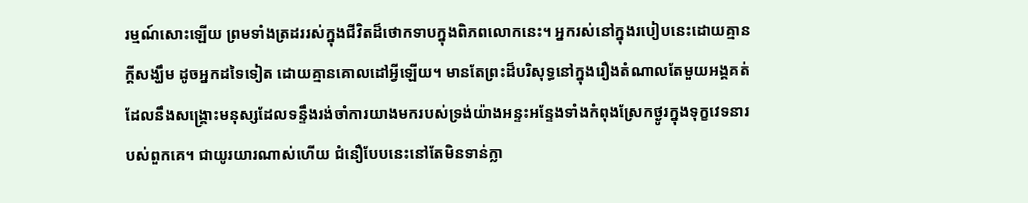រម្មណ៍សោះឡើយ ព្រមទាំងត្រដររស់ក្នុងជីវិតដ៏ថោកទាបក្នុងពិភពលោកនេះ។ អ្នករស់នៅក្នុងរបៀបនេះដោយគ្មានក្តីសង្ឃឹម ដូចអ្នកដទៃទៀត ដោយគ្មានគោលដៅអ្វីឡើយ។ មានតែព្រះដ៏បរិសុទ្ធនៅក្នុងរឿងតំណាលតែមួយអង្គគត់ដែលនឹងសង្គ្រោះមនុស្សដែលទន្ទឹងរង់ចាំការយាងមករបស់ទ្រង់យ៉ាងអន្ទះអន្ទែងទាំងកំពុងស្រែកថ្ងូរក្នុងទុក្ខវេទនារបស់ពួកគេ។ ជាយូរយារណាស់ហើយ ជំនឿបែបនេះនៅតែមិនទាន់ក្លា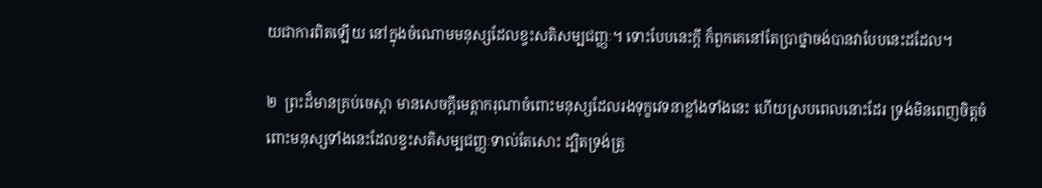យជាការពិតឡើយ នៅក្នុងចំណោមមនុស្សដែលខ្វះសតិសម្បជញ្ញៈ។ ទោះបែបនេះក្តី ក៏ពួកគេនៅតែប្រាថ្នាចង់បានវាបែបនេះដដែល។

២  ព្រះដ៏មានគ្រប់ចេស្ដា មានសេចក្តីមេត្តាករុណាចំពោះមនុស្សដែលរងទុក្ខវេទនាខ្លាំងទាំងនេះ ហើយស្របពេលនោះដែរ ទ្រង់មិនពេញចិត្តចំពោះមនុស្សទាំងនេះដែលខ្វះសតិសម្បជញ្ញៈទាល់តែសោះ ដ្បិតទ្រង់ត្រូ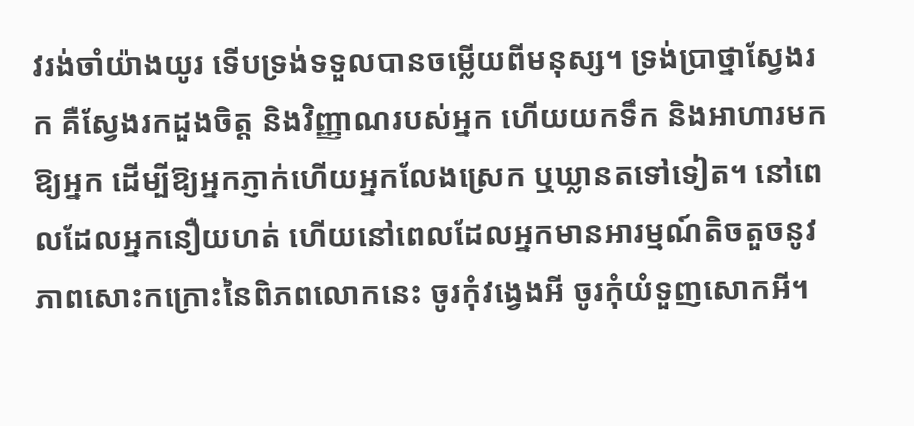វរង់ចាំយ៉ាងយូរ ទើបទ្រង់ទទួលបានចម្លើយពីមនុស្ស។ ទ្រង់ប្រាថ្នាស្វែងរក គឺស្វែងរកដួងចិត្ត និងវិញ្ញាណរបស់អ្នក ហើយយកទឹក និងអាហារមកឱ្យអ្នក ដើម្បីឱ្យអ្នកភ្ញាក់ហើយអ្នកលែងស្រេក ឬឃ្លានតទៅទៀត។ នៅពេលដែលអ្នកនឿយហត់ ហើយនៅពេលដែលអ្នកមានអារម្មណ៍តិចតួចនូវភាពសោះកក្រោះនៃពិភពលោកនេះ ចូរកុំវង្វេងអី ចូរកុំយំទួញសោកអី។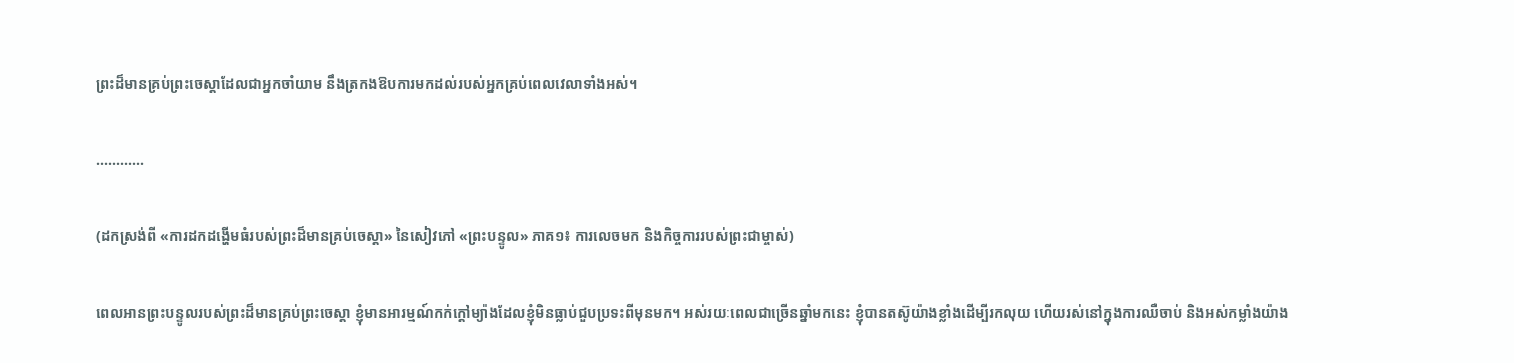ព្រះដ៏មានគ្រប់ព្រះចេស្ដាដែលជាអ្នកចាំយាម នឹងត្រកងឱបការមកដល់របស់អ្នកគ្រប់ពេលវេលាទាំងអស់។

............

(ដកស្រង់ពី «ការដកដង្ហើមធំរបស់ព្រះដ៏មានគ្រប់ចេស្ដា» នៃសៀវភៅ «ព្រះបន្ទូល» ភាគ១៖ ការលេចមក និងកិច្ចការរបស់ព្រះជាម្ចាស់)

ពេលអានព្រះបន្ទូលរបស់ព្រះដ៏មានគ្រប់ព្រះចេស្ដា ខ្ញុំមានអារម្មណ៍កក់ក្ដៅម្យ៉ាងដែលខ្ញុំមិនធ្លាប់ជួបប្រទះពីមុនមក។ អស់រយៈពេលជាច្រើនឆ្នាំមកនេះ ខ្ញុំបានតស៊ូយ៉ាងខ្លាំងដើម្បីរកលុយ ហើយរស់នៅក្នុងការឈឺចាប់ និងអស់កម្លាំងយ៉ាង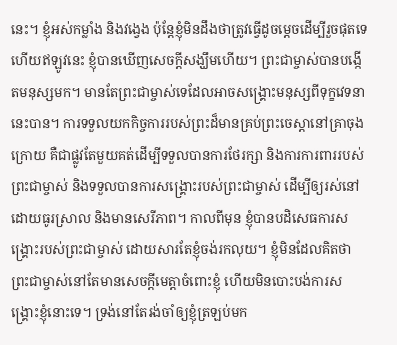នេះ។ ខ្ញុំអស់កម្លាំង និងវង្វេង ប៉ុន្តែខ្ញុំមិនដឹងថាត្រូវធ្វើដូចម្តេចដើម្បីរួចផុតទេ ហើយឥឡូវនេះ ខ្ញុំបានឃើញសេចក្ដីសង្ឃឹមហើយ។ ព្រះជាម្ចាស់បានបង្កើតមនុស្សមក។ មានតែព្រះជាម្ចាស់ទេដែលអាចសង្គ្រោះមនុស្សពីទុក្ខវេទនានេះបាន។ ការទទួលយកកិច្ចការរបស់ព្រះដ៏មានគ្រប់ព្រះចេស្ដានៅគ្រាចុងក្រោយ គឺជាផ្លូវតែមួយគត់ដើម្បីទទួលបានការថែរក្សា និងការការពាររបស់ព្រះជាម្ចាស់ និងទទួលបានការសង្គ្រោះរបស់ព្រះជាម្ចាស់ ដើម្បីឲ្យរស់នៅដោយធូរស្រាល និងមានសេរីភាព។ កាលពីមុន ខ្ញុំបានបដិសេធការសង្គ្រោះរបស់ព្រះជាម្ចាស់ ដោយសារតែខ្ញុំចង់រកលុយ។ ខ្ញុំមិនដែលគិតថា ព្រះជាម្ចាស់នៅតែមានសេចក្ដីមេត្តាចំពោះខ្ញុំ ហើយមិនបោះបង់ការសង្គ្រោះខ្ញុំនោះទេ។ ទ្រង់នៅតែរង់ចាំឲ្យខ្ញុំត្រឡប់មក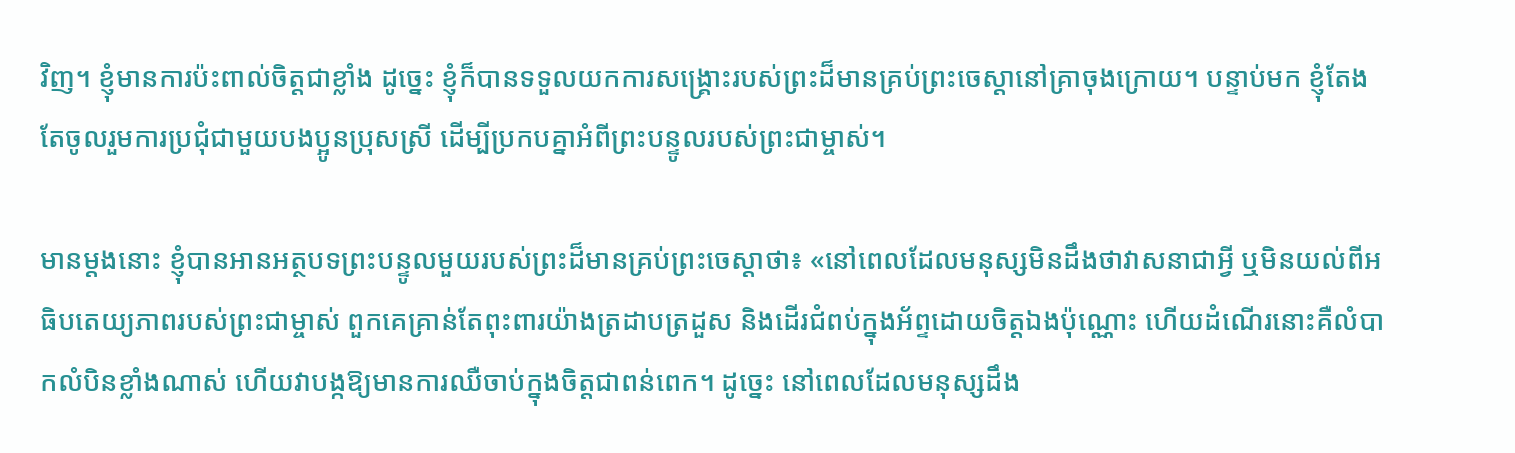វិញ។ ខ្ញុំមានការប៉ះពាល់ចិត្តជាខ្លាំង ដូច្នេះ ខ្ញុំក៏បានទទួលយកការសង្គ្រោះរបស់ព្រះដ៏មានគ្រប់ព្រះចេស្ដានៅគ្រាចុងក្រោយ។ បន្ទាប់មក ខ្ញុំតែងតែចូលរួមការប្រជុំជាមួយបងប្អូនប្រុសស្រី ដើម្បីប្រកបគ្នាអំពីព្រះបន្ទូលរបស់ព្រះជាម្ចាស់។

មានម្ដងនោះ ខ្ញុំបានអានអត្ថបទព្រះបន្ទូលមួយរបស់ព្រះដ៏មានគ្រប់ព្រះចេស្ដាថា៖ «នៅពេលដែលមនុស្សមិនដឹងថាវាសនាជាអ្វី ឬមិនយល់ពីអធិបតេយ្យភាពរបស់ព្រះជាម្ចាស់ ពួកគេគ្រាន់តែពុះពារយ៉ាងត្រដាបត្រដួស និងដើរជំពប់ក្នុងអ័ព្ទដោយចិត្តឯងប៉ុណ្ណោះ ហើយដំណើរនោះគឺលំបាកលំបិនខ្លាំងណាស់ ហើយវាបង្កឱ្យមានការឈឺចាប់ក្នុងចិត្តជាពន់ពេក។ ដូច្នេះ នៅពេលដែលមនុស្សដឹង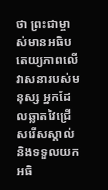ថា ព្រះជាម្ចាស់មានអធិបតេយ្យភាពលើវាសនារបស់មនុស្ស អ្នកដែលឆ្លាតវៃជ្រើសរើសស្គាល់ និងទទួលយកអធិ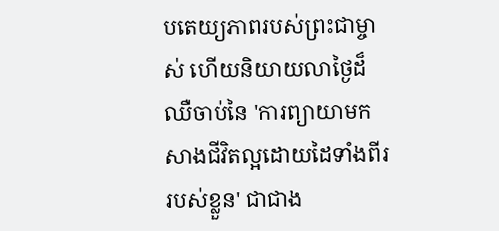បតេយ្យភាពរបស់ព្រះជាម្ចាស់ ហើយនិយាយលាថ្ងៃដ៏ឈឺចាប់នៃ 'ការព្យាយាមកសាងជីវិតល្អដោយដៃទាំងពីររបស់ខ្លួន' ជាជាង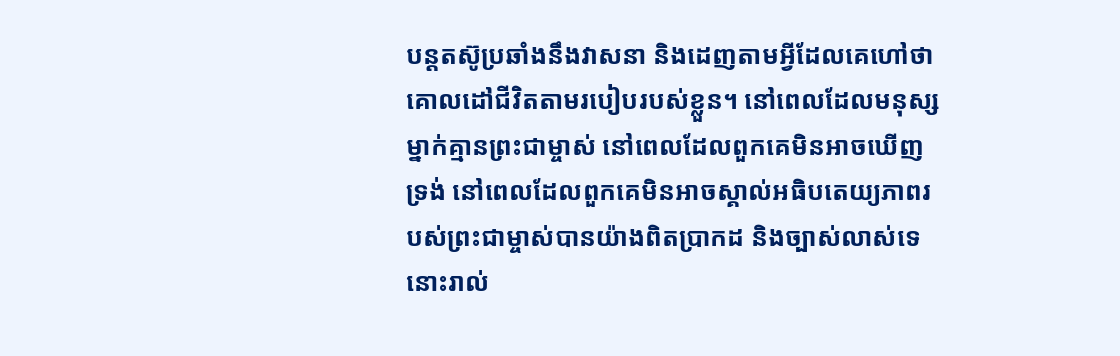បន្តតស៊ូប្រឆាំងនឹងវាសនា និងដេញតាមអ្វីដែលគេហៅថា គោលដៅជីវិតតាមរបៀបរបស់ខ្លួន។ នៅពេលដែលមនុស្សម្នាក់គ្មានព្រះជាម្ចាស់ នៅពេលដែលពួកគេមិនអាចឃើញទ្រង់ នៅពេលដែលពួកគេមិនអាចស្គាល់អធិបតេយ្យភាពរបស់ព្រះជាម្ចាស់បានយ៉ាងពិតប្រាកដ និងច្បាស់លាស់ទេ នោះរាល់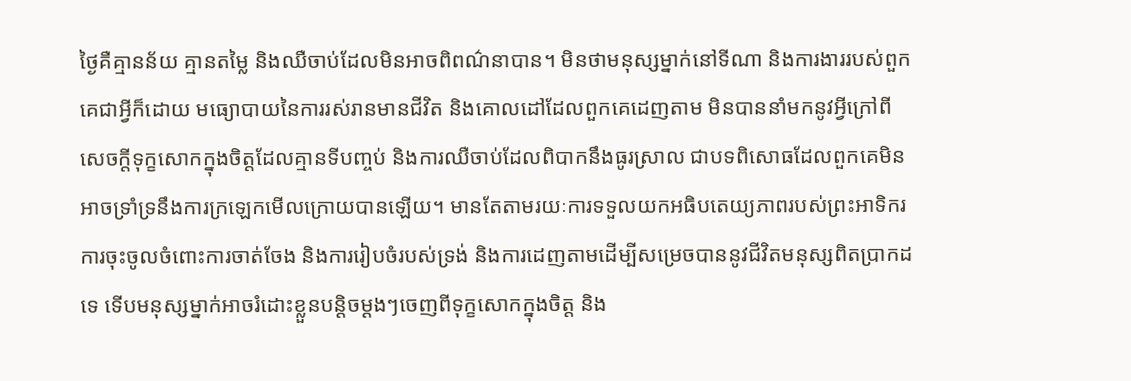ថ្ងៃគឺគ្មានន័យ គ្មានតម្លៃ និងឈឺចាប់ដែលមិនអាចពិពណ៌នាបាន។ មិនថាមនុស្សម្នាក់នៅទីណា និងការងាររបស់ពួកគេជាអ្វីក៏ដោយ មធ្យោបាយនៃការរស់រានមានជីវិត និងគោលដៅដែលពួកគេដេញតាម មិនបាននាំមកនូវអ្វីក្រៅពីសេចក្តីទុក្ខសោកក្នុងចិត្តដែលគ្មានទីបញ្ចប់ និងការឈឺចាប់ដែលពិបាកនឹងធូរស្រាល ជាបទពិសោធដែលពួកគេមិនអាចទ្រាំទ្រនឹងការក្រឡេកមើលក្រោយបានឡើយ។ មានតែតាមរយៈការទទួលយកអធិបតេយ្យភាពរបស់ព្រះអាទិករ ការចុះចូលចំពោះការចាត់ចែង និងការរៀបចំរបស់ទ្រង់ និងការដេញតាមដើម្បីសម្រេចបាននូវជីវិតមនុស្សពិតប្រាកដទេ ទើបមនុស្សម្នាក់អាចរំដោះខ្លួនបន្តិចម្ដងៗចេញពីទុក្ខសោកក្នុងចិត្ត និង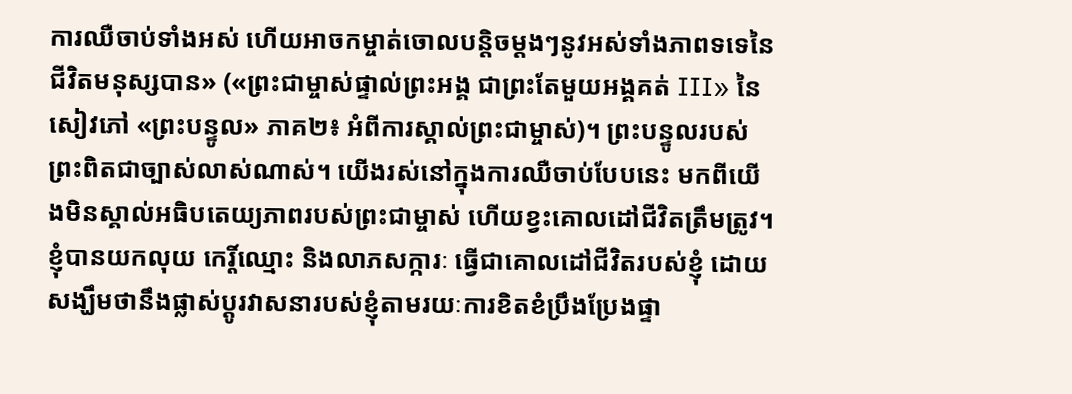ការឈឺចាប់ទាំងអស់ ហើយអាចកម្ចាត់ចោលបន្តិចម្ដងៗនូវអស់ទាំងភាពទទេនៃជីវិតមនុស្សបាន» («ព្រះជាម្ចាស់ផ្ទាល់ព្រះអង្គ ជាព្រះតែមួយអង្គគត់ III» នៃសៀវភៅ «ព្រះបន្ទូល» ភាគ២៖ អំពីការស្គាល់ព្រះជាម្ចាស់)។ ព្រះបន្ទូលរបស់ព្រះពិតជាច្បាស់លាស់ណាស់។ យើងរស់នៅក្នុងការឈឺចាប់បែបនេះ មកពីយើងមិនស្គាល់អធិបតេយ្យភាពរបស់ព្រះជាម្ចាស់ ហើយខ្វះគោលដៅជីវិតត្រឹមត្រូវ។ ខ្ញុំបានយកលុយ កេរ្តិ៍ឈ្មោះ និងលាភសក្ការៈ ធ្វើជាគោលដៅជីវិតរបស់ខ្ញុំ ដោយសង្ឃឹមថានឹងផ្លាស់ប្ដូរវាសនារបស់ខ្ញុំតាមរយៈការខិតខំប្រឹងប្រែងផ្ទា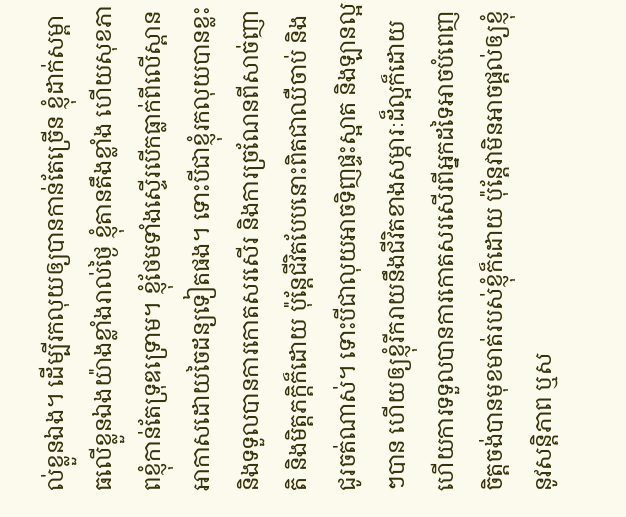ល់ខ្លួនឯង។ ដើម្បីរកលុយឲ្យបានកាន់តែច្រើន ខ្ញុំដាក់សម្ពាធលើខ្លួនឯងយ៉ាងខ្លាំងរាល់ថ្ងៃ ខ្ញុំតានតឹងខ្លាំង ហើយសុខភាពខ្ញុំកាន់តែទ្រុឌទ្រោម។ ខ្ញុំថែមទាំងស្ទើរបើកធ្លាក់ពីលើស្ពានអាកាសដោយចៃដន្យទៀតផង។ ទោះបីជាខ្ញុំរកលុយបានខ្លះ និងទទួលបានការកោតសរសើរ និងការច្រណែនពីសាច់ញាតិ និងមិត្តភក្តិក៏ដោយ ប៉ុន្តែជីវិតបែបនោះពិតជាឈឺចាប់ និងជូរចត់ណាស់។ ទោះបីជាលុយអាចទិញផ្ទះស្អាត និងឡានល្អៗបាន ហើយឲ្យខ្ញុំរីករាយនឹងជីវិតខាងសម្ភារៈដ៏ល្អក៏ដោយ ហើយការទទួលបានការកោតសរសើរពីអ្នកដទៃអាចបំពេញចិត្តចង់បានមុខមាត់របស់ខ្ញុំក៏ដោយ ប៉ុន្តែវាមិនអាចផ្ដល់ឲ្យខ្ញុំនូវសន្ដិភាព ឬស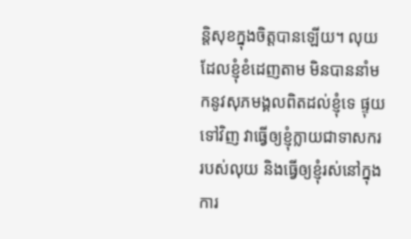ន្តិសុខក្នុងចិត្តបានឡើយ។ លុយដែលខ្ញុំខំដេញតាម មិនបាននាំមកនូវសុភមង្គលពិតដល់ខ្ញុំទេ ផ្ទុយទៅវិញ វាធ្វើឲ្យខ្ញុំក្លាយជាទាសកររបស់លុយ និងធ្វើឲ្យខ្ញុំរស់នៅក្នុងការ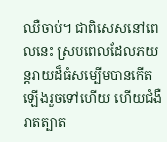ឈឺចាប់។ ជាពិសេសនៅពេលនេះ ស្របពេលដែលភយន្តរាយដ៏ធំសម្បើមបានកើតឡើងរួចទៅហើយ ហើយជំងឺរាតត្បាត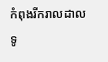កំពុងរីករាលដាលទូ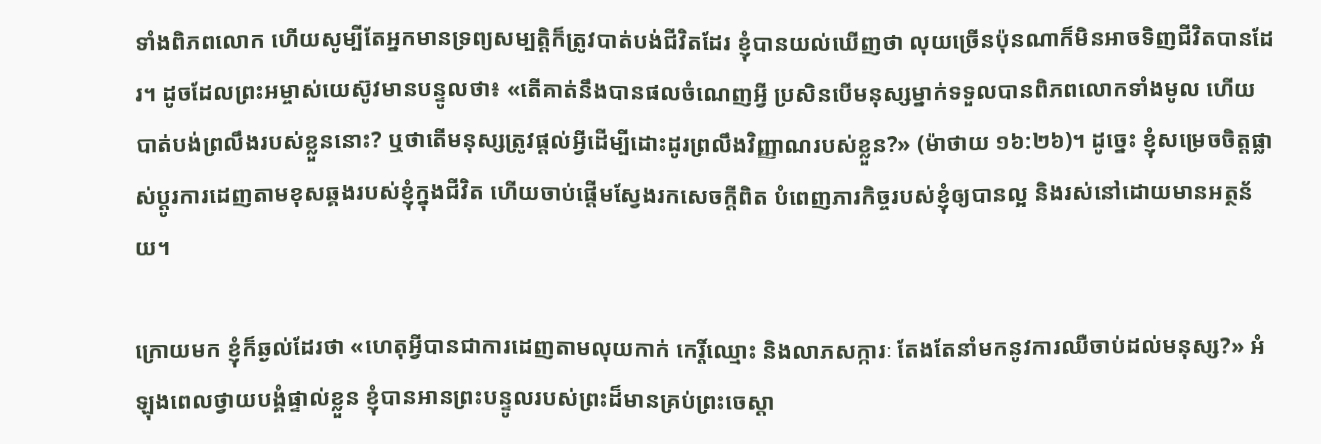ទាំងពិភពលោក ហើយសូម្បីតែអ្នកមានទ្រព្យសម្បត្តិក៏ត្រូវបាត់បង់ជីវិតដែរ ខ្ញុំបានយល់ឃើញថា លុយច្រើនប៉ុនណាក៏មិនអាចទិញជីវិតបានដែរ។ ដូចដែលព្រះអម្ចាស់យេស៊ូវមានបន្ទូលថា៖ «តើគាត់នឹងបានផលចំណេញអ្វី ប្រសិនបើមនុស្សម្នាក់ទទួលបានពិភពលោកទាំងមូល ហើយបាត់បង់ព្រលឹងរបស់ខ្លួននោះ? ឬថាតើមនុស្សត្រូវផ្ដល់អ្វីដើម្បីដោះដូរព្រលឹងវិញ្ញាណរបស់ខ្លួន?» (ម៉ាថាយ ១៦:២៦)។ ដូច្នេះ ខ្ញុំសម្រេចចិត្តផ្លាស់ប្ដូរការដេញតាមខុសឆ្គងរបស់ខ្ញុំក្នុងជីវិត ហើយចាប់ផ្ដើមស្វែងរកសេចក្ដីពិត បំពេញភារកិច្ចរបស់ខ្ញុំឲ្យបានល្អ និងរស់នៅដោយមានអត្ថន័យ។

ក្រោយមក ខ្ញុំក៏ឆ្ងល់ដែរថា «ហេតុអ្វីបានជាការដេញតាមលុយកាក់ កេរ្តិ៍ឈ្មោះ និងលាភសក្ការៈ តែងតែនាំមកនូវការឈឺចាប់ដល់មនុស្ស?» អំឡុងពេលថ្វាយបង្គំផ្ទាល់ខ្លួន ខ្ញុំបានអានព្រះបន្ទូលរបស់ព្រះដ៏មានគ្រប់ព្រះចេស្ដា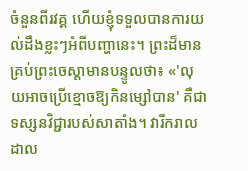ចំនួនពីរវគ្គ ហើយខ្ញុំទទួលបានការយល់ដឹងខ្លះៗអំពីបញ្ហានេះ។ ព្រះដ៏មានគ្រប់ព្រះចេស្ដាមានបន្ទូលថា៖ «'លុយអាចប្រើខ្មោចឱ្យកិនម្សៅបាន' គឺជាទស្សនវិជ្ជារបស់សាតាំង។ វារីករាលដាល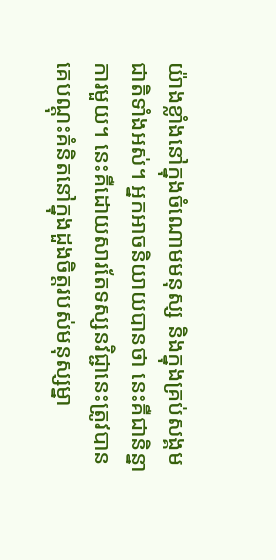យ៉ាងខ្លាំងនៅក្នុងចំណោមមនុស្ស និងក្នុងគ្រប់សង្គមជាតិទាំងអស់។ អ្នកអាចនិយាយបានថា នេះគឺជានិន្នាការមួយ។ នេះគឺដោយសារតែទស្សនវិជ្ជានេះត្រូវបានគេបណ្ដុះគំនិតនៅក្នុងដួងចិត្តរបស់មនុស្សម្នា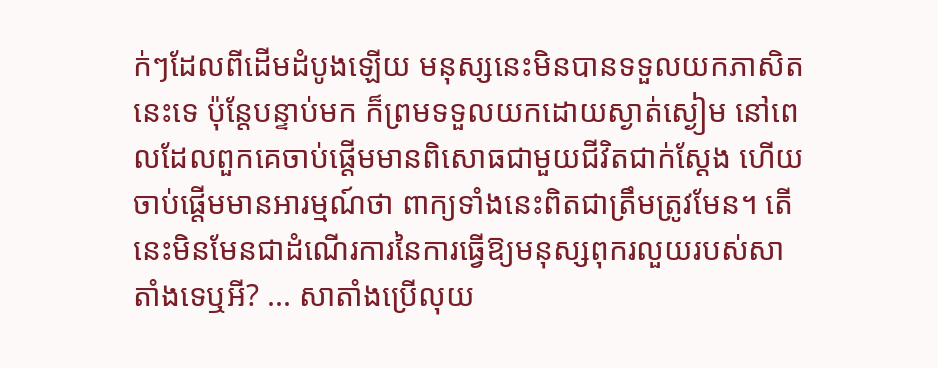ក់ៗដែលពីដើមដំបូងឡើយ មនុស្សនេះមិនបានទទួលយកភាសិតនេះទេ ប៉ុន្តែបន្ទាប់មក ក៏ព្រមទទួលយកដោយស្ងាត់ស្ងៀម នៅពេលដែលពួកគេចាប់ផ្ដើមមានពិសោធជាមួយជីវិតជាក់ស្ដែង ហើយចាប់ផ្ដើមមានអារម្មណ៍ថា ពាក្យទាំងនេះពិតជាត្រឹមត្រូវមែន។ តើនេះមិនមែនជាដំណើរការនៃការធ្វើឱ្យមនុស្សពុករលួយរបស់សាតាំងទេឬអី? ... សាតាំងប្រើលុយ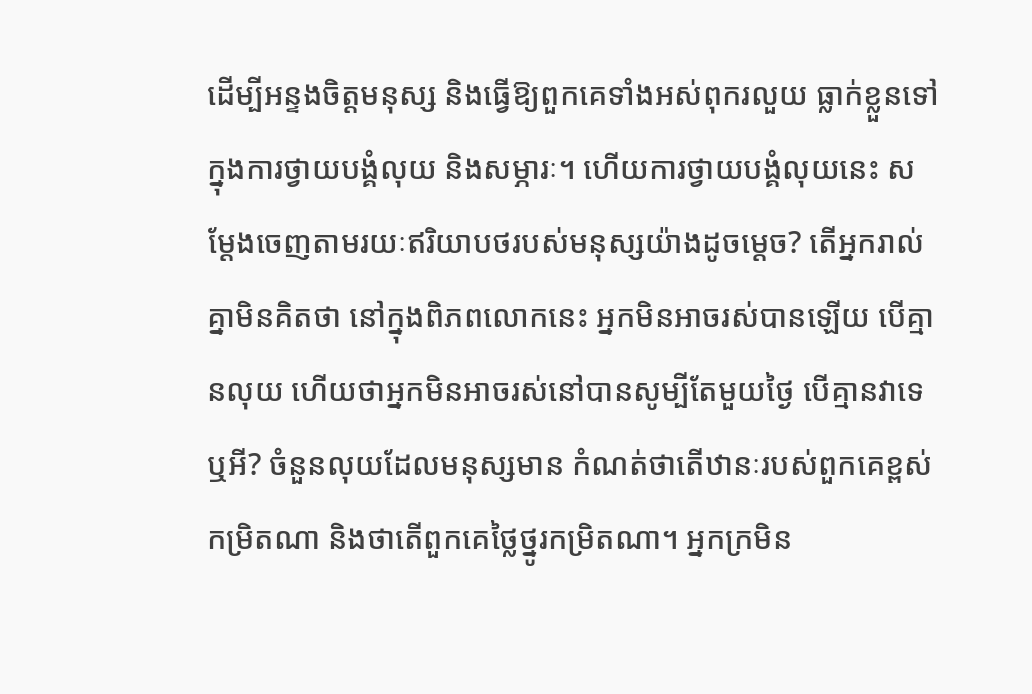ដើម្បីអន្ទងចិត្តមនុស្ស និងធ្វើឱ្យពួកគេទាំងអស់ពុករលួយ ធ្លាក់ខ្លួនទៅក្នុងការថ្វាយបង្គំលុយ និងសម្ភារៈ។ ហើយការថ្វាយបង្គំលុយនេះ សម្ដែងចេញតាមរយៈឥរិយាបថរបស់មនុស្សយ៉ាងដូចម្តេច? តើអ្នករាល់គ្នាមិនគិតថា នៅក្នុងពិភពលោកនេះ អ្នកមិនអាចរស់បានឡើយ បើគ្មានលុយ ហើយថាអ្នកមិនអាចរស់នៅបានសូម្បីតែមួយថ្ងៃ បើគ្មានវាទេឬអី? ចំនួនលុយដែលមនុស្សមាន កំណត់ថាតើឋានៈរបស់ពួកគេខ្ពស់កម្រិតណា និងថាតើពួកគេថ្លៃថ្នូរកម្រិតណា។ អ្នកក្រមិន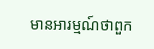មានអារម្មណ៍ថាពួក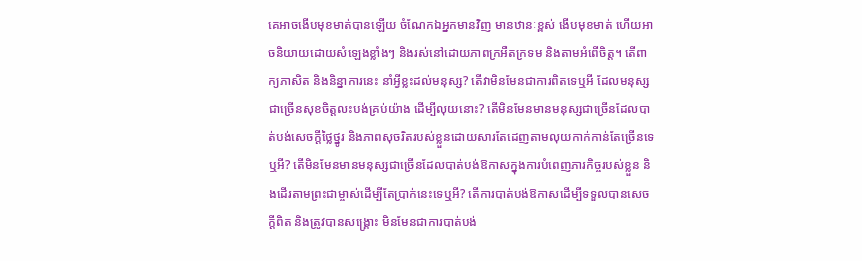គេអាចងើបមុខមាត់បានឡើយ ចំណែកឯអ្នកមានវិញ មានឋានៈខ្ពស់ ងើបមុខមាត់ ហើយអាចនិយាយដោយសំឡេងខ្លាំងៗ និងរស់នៅដោយភាពក្រអឺតក្រទម និងតាមអំពើចិត្ត។ តើពាក្យភាសិត និងនិន្នាការនេះ នាំអ្វីខ្លះដល់មនុស្ស? តើវាមិនមែនជាការពិតទេឬអី ដែលមនុស្សជាច្រើនសុខចិត្តលះបង់គ្រប់យ៉ាង ដើម្បីលុយនោះ? តើមិនមែនមានមនុស្សជាច្រើនដែលបាត់បង់សេចក្តីថ្លៃថ្នូរ និងភាពសុចរិតរបស់ខ្លួនដោយសារតែដេញតាមលុយកាក់កាន់តែច្រើនទេឬអី? តើមិនមែនមានមនុស្សជាច្រើនដែលបាត់បង់ឱកាសក្នុងការបំពេញភារកិច្ចរបស់ខ្លួន និងដើរតាមព្រះជាម្ចាស់ដើម្បីតែប្រាក់នេះទេឬអី? តើការបាត់បង់ឱកាសដើម្បីទទួលបានសេចក្ដីពិត និងត្រូវបានសង្រ្គោះ មិនមែនជាការបាត់បង់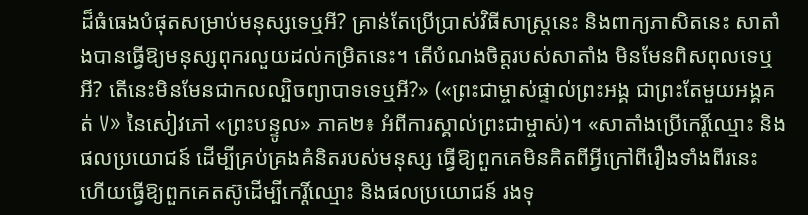ដ៏ធំធេងបំផុតសម្រាប់មនុស្សទេឬអី? គ្រាន់តែប្រើប្រាស់វិធីសាស្ត្រនេះ និងពាក្យភាសិតនេះ សាតាំងបានធ្វើឱ្យមនុស្សពុករលួយដល់កម្រិតនេះ។ តើបំណងចិត្តរបស់សាតាំង មិនមែនពិសពុលទេឬអី? តើនេះមិនមែនជាកលល្បិចព្យាបាទទេឬអី?» («ព្រះជាម្ចាស់ផ្ទាល់ព្រះអង្គ ជាព្រះតែមួយអង្គគត់ V» នៃសៀវភៅ «ព្រះបន្ទូល» ភាគ២៖ អំពីការស្គាល់ព្រះជាម្ចាស់)។ «សាតាំងប្រើកេរ្តិ៍ឈ្មោះ និងផលប្រយោជន៍ ដើម្បីគ្រប់គ្រងគំនិតរបស់មនុស្ស ធ្វើឱ្យពួកគេមិនគិតពីអ្វីក្រៅពីរឿងទាំងពីរនេះ ហើយធ្វើឱ្យពួកគេតស៊ូដើម្បីកេរ្តិ៍ឈ្មោះ និងផលប្រយោជន៍ រងទុ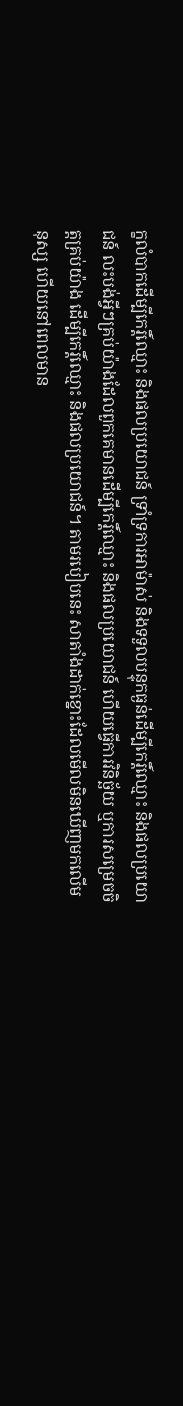ក្ខលំបាកដើម្បីកេរ្តិ៍ឈ្មោះ និងផលប្រយោជន៍ ទ្រាំទ្រការអាម៉ាស់ និងទទួលបន្ទុកធ្ងន់ដើម្បីកេរ្តិ៍ឈ្មោះ និងផលប្រយោជន៍ លះបង់អ្វីៗគ្រប់យ៉ាងដែលពួកគេមានដើម្បីកេរ្តិ៍ឈ្មោះ និងផលប្រយោជន៍ ហើយធ្វើការវិនិច្ឆ័យ ឬការសម្រេចចិត្តគ្រប់យ៉ាង ដើម្បីកេរ្តិ៍ឈ្មោះ និងផលប្រយោជន៍។ តាមរបៀបនេះ សាតាំងដាក់ខ្នោះដែលមើលមិនឃើញមកលើមនុស្ស ហើយនៅពេលមាន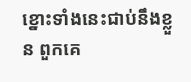ខ្នោះទាំងនេះជាប់នឹងខ្លួន ពួកគេ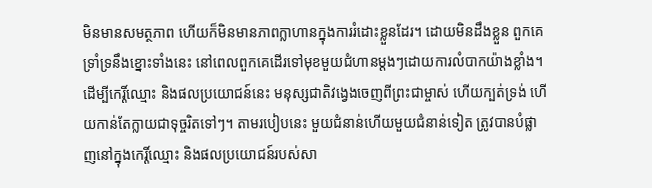មិនមានសមត្ថភាព ហើយក៏មិនមានភាពក្លាហានក្នុងការរំដោះខ្លួនដែរ។ ដោយមិនដឹងខ្លួន ពួកគេទ្រាំទ្រនឹងខ្នោះទាំងនេះ នៅពេលពួកគេដើរទៅមុខមួយជំហានម្តងៗដោយការលំបាកយ៉ាងខ្លាំង។ ដើម្បីកេរ្តិ៍ឈ្មោះ និងផលប្រយោជន៍នេះ មនុស្សជាតិវង្វេងចេញពីព្រះជាម្ចាស់ ហើយក្បត់ទ្រង់ ហើយកាន់តែក្លាយជាទុច្ចរិតទៅៗ។ តាមរបៀបនេះ មួយជំនាន់ហើយមួយជំនាន់ទៀត ត្រូវបានបំផ្លាញនៅក្នុងកេរ្តិ៍ឈ្មោះ និងផលប្រយោជន៍របស់សា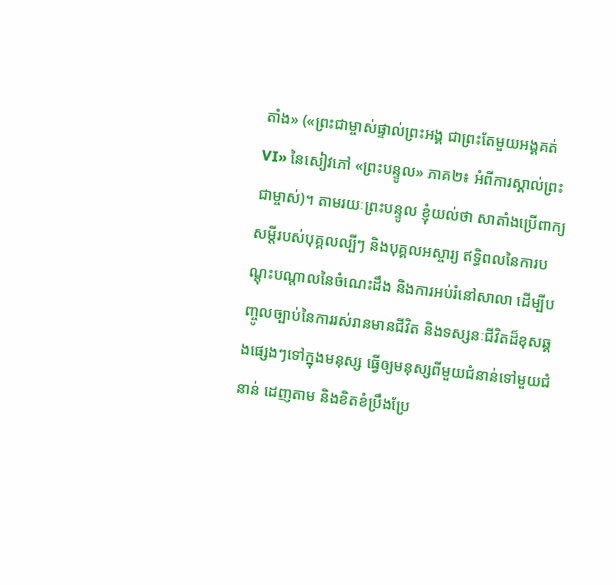តាំង» («ព្រះជាម្ចាស់ផ្ទាល់ព្រះអង្គ ជាព្រះតែមួយអង្គគត់ VI» នៃសៀវភៅ «ព្រះបន្ទូល» ភាគ២៖ អំពីការស្គាល់ព្រះជាម្ចាស់)។ តាមរយៈព្រះបន្ទូល ខ្ញុំយល់ថា សាតាំងប្រើពាក្យសម្តីរបស់បុគ្គលល្បីៗ និងបុគ្គលអស្ចារ្យ ឥទ្ធិពលនៃការបណ្ដុះបណ្ដាលនៃចំណេះដឹង និងការអប់រំនៅសាលា ដើម្បីបញ្ចូលច្បាប់នៃការរស់រានមានជីវិត និងទស្សនៈជីវិតដ៏ខុសឆ្គងផ្សេងៗទៅក្នុងមនុស្ស ធ្វើឲ្យមនុស្សពីមួយជំនាន់ទៅមួយជំនាន់ ដេញតាម និងខិតខំប្រឹងប្រែ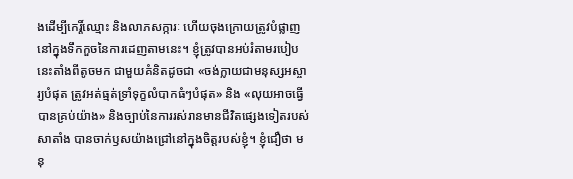ងដើម្បីកេរ្តិ៍ឈ្មោះ និងលាភសក្ការៈ ហើយចុងក្រោយត្រូវបំផ្លាញនៅក្នុងទឹកកួចនៃការដេញតាមនេះ។ ខ្ញុំត្រូវបានអប់រំតាមរបៀបនេះតាំងពីតូចមក ជាមួយគំនិតដូចជា «ចង់ក្លាយជាមនុស្សអស្ចារ្យបំផុត ត្រូវអត់ធ្មត់ទ្រាំទុក្ខលំបាកធំៗបំផុត» និង «លុយអាចធ្វើបានគ្រប់យ៉ាង» និងច្បាប់នៃការរស់រានមានជីវិតផ្សេងទៀតរបស់សាតាំង បានចាក់ឫសយ៉ាងជ្រៅនៅក្នុងចិត្តរបស់ខ្ញុំ។ ខ្ញុំជឿថា មនុ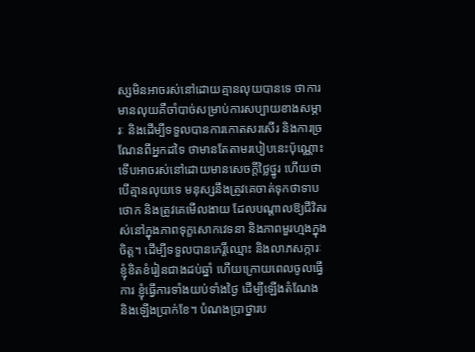ស្សមិនអាចរស់នៅដោយគ្មានលុយបានទេ ថាការមានលុយគឺចាំបាច់សម្រាប់ការសប្បាយខាងសម្ភារៈ និងដើម្បីទទួលបានការកោតសរសើរ និងការច្រណែនពីអ្នកដទៃ ថាមានតែតាមរបៀបនេះប៉ុណ្ណោះ ទើបអាចរស់នៅដោយមានសេចក្ដីថ្លៃថ្នូរ ហើយថាបើគ្មានលុយទេ មនុស្សនឹងត្រូវគេចាត់ទុកថាទាបថោក និងត្រូវគេមើលងាយ ដែលបណ្ដាលឱ្យជីវិតរស់នៅក្នុងភាពទុក្ខសោកវេទនា និងភាពមួរហ្មងក្នុងចិត្ត។ ដើម្បីទទួលបានកេរ្តិ៍ឈ្មោះ និងលាភសក្ការៈ ខ្ញុំខិតខំរៀនជាងដប់ឆ្នាំ ហើយក្រោយពេលចូលធ្វើការ ខ្ញុំធ្វើការទាំងយប់ទាំងថ្ងៃ ដើម្បីឡើងតំណែង និងឡើងប្រាក់ខែ។ បំណងប្រាថ្នារប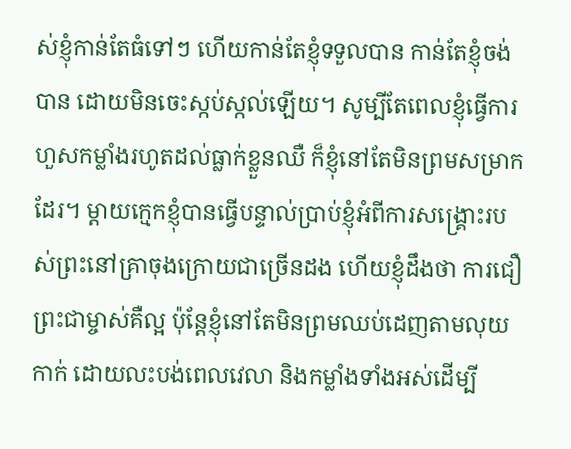ស់ខ្ញុំកាន់តែធំទៅៗ ហើយកាន់តែខ្ញុំទទួលបាន កាន់តែខ្ញុំចង់បាន ដោយមិនចេះស្កប់ស្កល់ឡើយ។ សូម្បីតែពេលខ្ញុំធ្វើការហួសកម្លាំងរហូតដល់ធ្លាក់ខ្លួនឈឺ ក៏ខ្ញុំនៅតែមិនព្រមសម្រាកដែរ។ ម្ដាយក្មេកខ្ញុំបានធ្វើបន្ទាល់ប្រាប់ខ្ញុំអំពីការសង្គ្រោះរបស់ព្រះនៅគ្រាចុងក្រោយជាច្រើនដង ហើយខ្ញុំដឹងថា ការជឿព្រះជាម្ចាស់គឺល្អ ប៉ុន្តែខ្ញុំនៅតែមិនព្រមឈប់ដេញតាមលុយកាក់ ដោយលះបង់ពេលវេលា និងកម្លាំងទាំងអស់ដើម្បី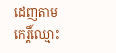ដេញតាមកេរ្តិ៍ឈ្មោះ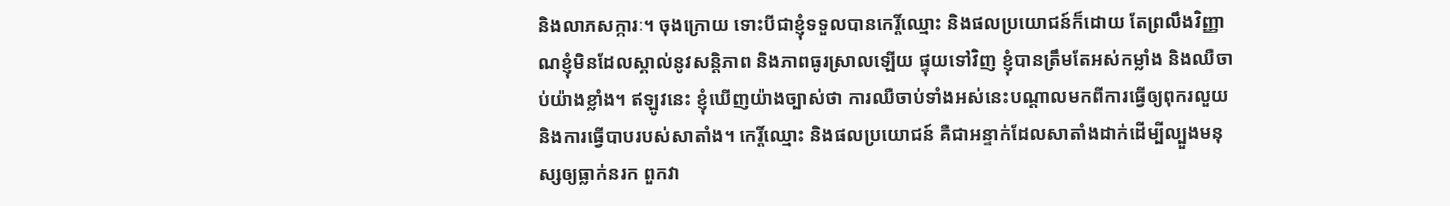និងលាភសក្ការៈ។ ចុងក្រោយ ទោះបីជាខ្ញុំទទួលបានកេរ្តិ៍ឈ្មោះ និងផលប្រយោជន៍ក៏ដោយ តែព្រលឹងវិញ្ញាណខ្ញុំមិនដែលស្គាល់នូវសន្ដិភាព និងភាពធូរស្រាលឡើយ ផ្ទុយទៅវិញ ខ្ញុំបានត្រឹមតែអស់កម្លាំង និងឈឺចាប់យ៉ាងខ្លាំង។ ឥឡូវនេះ ខ្ញុំឃើញយ៉ាងច្បាស់ថា ការឈឺចាប់ទាំងអស់នេះបណ្ដាលមកពីការធ្វើឲ្យពុករលួយ និងការធ្វើបាបរបស់សាតាំង។ កេរ្តិ៍ឈ្មោះ និងផលប្រយោជន៍ គឺជាអន្ទាក់ដែលសាតាំងដាក់ដើម្បីល្បួងមនុស្សឲ្យធ្លាក់នរក ពួកវា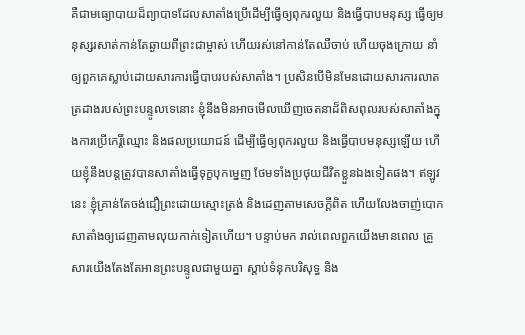គឺជាមធ្យោបាយដ៏ព្យាបាទដែលសាតាំងប្រើដើម្បីធ្វើឲ្យពុករលួយ និងធ្វើបាបមនុស្ស ធ្វើឲ្យមនុស្សរសាត់កាន់តែឆ្ងាយពីព្រះជាម្ចាស់ ហើយរស់នៅកាន់តែឈឺចាប់ ហើយចុងក្រោយ នាំឲ្យពួកគេស្លាប់ដោយសារការធ្វើបាបរបស់សាតាំង។ ប្រសិនបើមិនមែនដោយសារការលាតត្រដាងរបស់ព្រះបន្ទូលទេនោះ ខ្ញុំនឹងមិនអាចមើលឃើញចេតនាដ៏ពិសពុលរបស់សាតាំងក្នុងការប្រើកេរ្តិ៍ឈ្មោះ និងផលប្រយោជន៍ ដើម្បីធ្វើឲ្យពុករលួយ និងធ្វើបាបមនុស្សឡើយ ហើយខ្ញុំនឹងបន្តត្រូវបានសាតាំងធ្វើទុក្ខបុកម្នេញ ថែមទាំងប្រថុយជីវិតខ្លួនឯងទៀតផង។ ឥឡូវនេះ ខ្ញុំគ្រាន់តែចង់ជឿព្រះដោយស្មោះត្រង់ និងដេញតាមសេចក្ដីពិត ហើយលែងចាញ់បោកសាតាំងឲ្យដេញតាមលុយកាក់ទៀតហើយ។ បន្ទាប់មក រាល់ពេលពួកយើងមានពេល គ្រួសារយើងតែងតែអានព្រះបន្ទូលជាមួយគ្នា ស្ដាប់ទំនុកបរិសុទ្ធ និង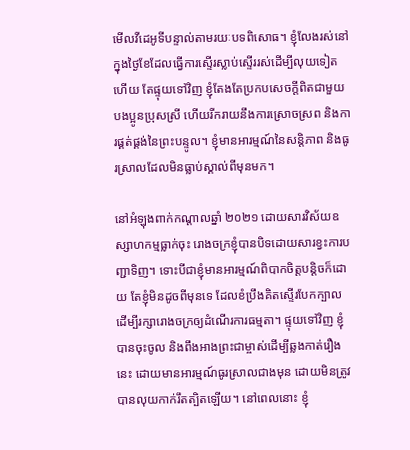មើលវីដេអូទីបន្ទាល់តាមរយៈបទពិសោធ។ ខ្ញុំលែងរស់នៅក្នុងថ្ងៃខែដែលធ្វើការស្ទើរស្លាប់ស្ទើររស់ដើម្បីលុយទៀតហើយ តែផ្ទុយទៅវិញ ខ្ញុំតែងតែប្រកបសេចក្ដីពិតជាមួយបងប្អូនប្រុសស្រី ហើយរីករាយនឹងការស្រោចស្រព និងការផ្គត់ផ្គង់នៃព្រះបន្ទូល។ ខ្ញុំមានអារម្មណ៍នៃសន្ដិភាព និងធូរស្រាលដែលមិនធ្លាប់ស្គាល់ពីមុនមក។

នៅអំឡុងពាក់កណ្ដាលឆ្នាំ ២០២១ ដោយសារវិស័យឧស្សាហកម្មធ្លាក់ចុះ រោងចក្រខ្ញុំបានបិទដោយសារខ្វះការបញ្ជាទិញ។ ទោះបីជាខ្ញុំមានអារម្មណ៍ពិបាកចិត្តបន្ដិចក៏ដោយ តែខ្ញុំមិនដូចពីមុនទេ ដែលខំប្រឹងគិតស្ទើរបែកក្បាលដើម្បីរក្សារោងចក្រឲ្យដំណើរការធម្មតា។ ផ្ទុយទៅវិញ ខ្ញុំបានចុះចូល និងពឹងអាងព្រះជាម្ចាស់ដើម្បីឆ្លងកាត់រឿងនេះ ដោយមានអារម្មណ៍ធូរស្រាលជាងមុន ដោយមិនត្រូវបានលុយកាក់រឹតត្បិតឡើយ។ នៅពេលនោះ ខ្ញុំ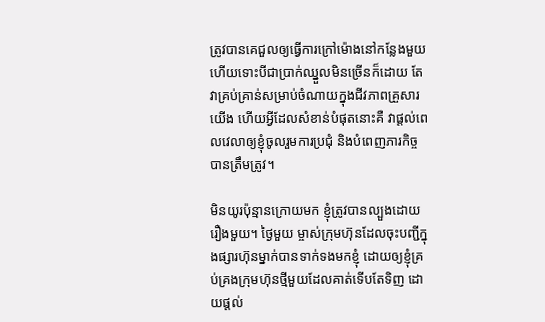ត្រូវបានគេជួលឲ្យធ្វើការក្រៅម៉ោងនៅកន្លែងមួយ ហើយទោះបីជាប្រាក់ឈ្នួលមិនច្រើនក៏ដោយ តែវាគ្រប់គ្រាន់សម្រាប់ចំណាយក្នុងជីវភាពគ្រួសារយើង ហើយអ្វីដែលសំខាន់បំផុតនោះគឺ វាផ្ដល់ពេលវេលាឲ្យខ្ញុំចូលរួមការប្រជុំ និងបំពេញភារកិច្ចបានត្រឹមត្រូវ។

មិនយូរប៉ុន្មានក្រោយមក ខ្ញុំត្រូវបានល្បួងដោយរឿងមួយ។ ថ្ងៃមួយ ម្ចាស់ក្រុមហ៊ុនដែលចុះបញ្ជីក្នុងផ្សារហ៊ុនម្នាក់បានទាក់ទងមកខ្ញុំ ដោយឲ្យខ្ញុំគ្រប់គ្រងក្រុមហ៊ុនថ្មីមួយដែលគាត់ទើបតែទិញ ដោយផ្ដល់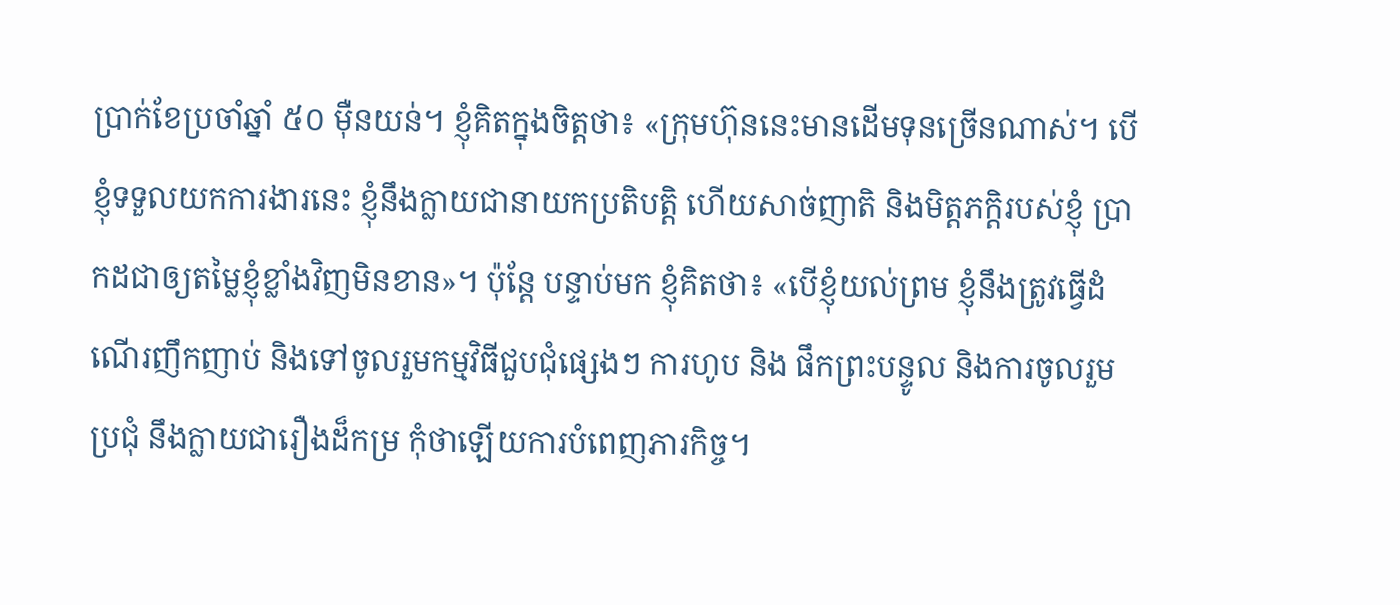ប្រាក់ខែប្រចាំឆ្នាំ ៥០ ម៉ឺនយន់។ ខ្ញុំគិតក្នុងចិត្តថា៖ «ក្រុមហ៊ុននេះមានដើមទុនច្រើនណាស់។ បើខ្ញុំទទួលយកការងារនេះ ខ្ញុំនឹងក្លាយជានាយកប្រតិបត្តិ ហើយសាច់ញាតិ និងមិត្តភក្តិរបស់ខ្ញុំ ប្រាកដជាឲ្យតម្លៃខ្ញុំខ្លាំងវិញមិនខាន»។ ប៉ុន្តែ បន្ទាប់មក ខ្ញុំគិតថា៖ «បើខ្ញុំយល់ព្រម ខ្ញុំនឹងត្រូវធ្វើដំណើរញឹកញាប់ និងទៅចូលរួមកម្មវិធីជួបជុំផ្សេងៗ ការហូប និង ផឹកព្រះបន្ទូល និងការចូលរួមប្រជុំ នឹងក្លាយជារឿងដ៏កម្រ កុំថាឡើយការបំពេញភារកិច្ច។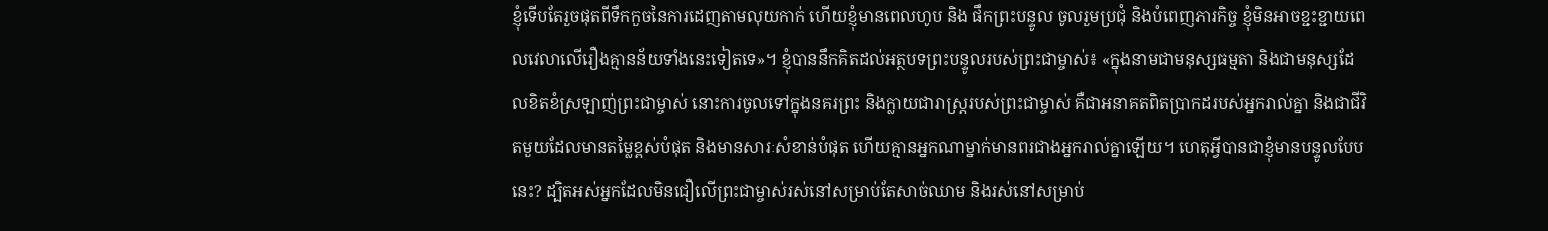ខ្ញុំទើបតែរួចផុតពីទឹកកួចនៃការដេញតាមលុយកាក់ ហើយខ្ញុំមានពេលហូប និង ផឹកព្រះបន្ទូល ចូលរួមប្រជុំ និងបំពេញភារកិច្ច ខ្ញុំមិនអាចខ្ជះខ្ជាយពេលវេលាលើរឿងគ្មានន័យទាំងនេះទៀតទេ»។ ខ្ញុំបាននឹកគិតដល់អត្ថបទព្រះបន្ទូលរបស់ព្រះជាម្ចាស់៖ «ក្នុងនាមជាមនុស្សធម្មតា និងជាមនុស្សដែលខិតខំស្រឡាញ់ព្រះជាម្ចាស់ នោះការចូលទៅក្នុងនគរព្រះ និងក្លាយជារាស្ដ្ររបស់ព្រះជាម្ចាស់ គឺជាអនាគតពិតប្រាកដរបស់អ្នករាល់គ្នា និងជាជីវិតមួយដែលមានតម្លៃខ្ពស់បំផុត និងមានសារៈសំខាន់បំផុត ហើយគ្មានអ្នកណាម្នាក់មានពរជាងអ្នករាល់គ្នាឡើយ។ ហេតុអ្វីបានជាខ្ញុំមានបន្ទូលបែបនេះ? ដ្បិតអស់អ្នកដែលមិនជឿលើព្រះជាម្ចាស់រស់នៅសម្រាប់តែសាច់ឈាម និងរស់នៅសម្រាប់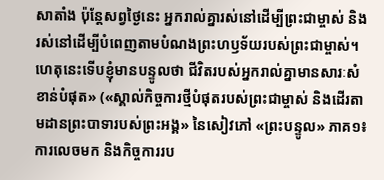សាតាំង ប៉ុន្តែសព្វថ្ងៃនេះ អ្នករាល់គ្នារស់នៅដើម្បីព្រះជាម្ចាស់ និងរស់នៅដើម្បីបំពេញតាមបំណងព្រះហឫទ័យរបស់ព្រះជាម្ចាស់។ ហេតុនេះទើបខ្ញុំមានបន្ទូលថា ជីវិតរបស់អ្នករាល់គ្នាមានសារៈសំខាន់បំផុត» («ស្គាល់កិច្ចការថ្មីបំផុតរបស់ព្រះជាម្ចាស់ និងដើរតាមដានព្រះបាទារបស់ព្រះអង្គ» នៃសៀវភៅ «ព្រះបន្ទូល» ភាគ១៖ ការលេចមក និងកិច្ចការរប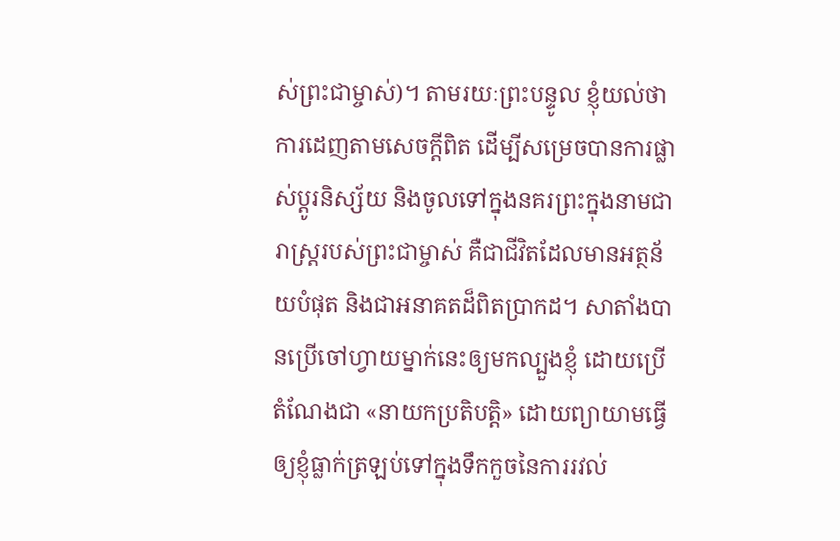ស់ព្រះជាម្ចាស់)។ តាមរយៈព្រះបន្ទូល ខ្ញុំយល់ថា ការដេញតាមសេចក្ដីពិត ដើម្បីសម្រេចបានការផ្លាស់ប្ដូរនិស្ស័យ និងចូលទៅក្នុងនគរព្រះក្នុងនាមជារាស្ដ្ររបស់ព្រះជាម្ចាស់ គឺជាជីវិតដែលមានអត្ថន័យបំផុត និងជាអនាគតដ៏ពិតប្រាកដ។ សាតាំងបានប្រើចៅហ្វាយម្នាក់នេះឲ្យមកល្បួងខ្ញុំ ដោយប្រើតំណែងជា «នាយកប្រតិបត្តិ» ដោយព្យាយាមធ្វើឲ្យខ្ញុំធ្លាក់ត្រឡប់ទៅក្នុងទឹកកួចនៃការរវល់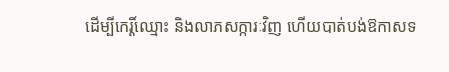ដើម្បីកេរ្តិ៍ឈ្មោះ និងលាភសក្ការៈវិញ ហើយបាត់បង់ឱកាសទ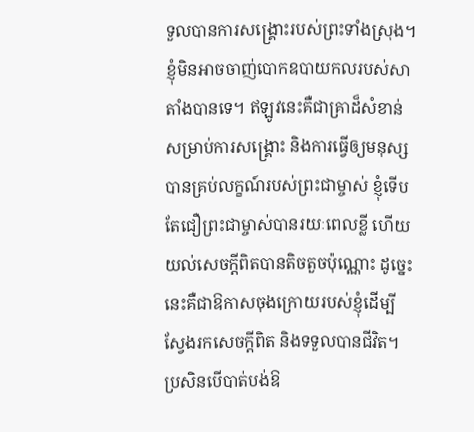ទួលបានការសង្គ្រោះរបស់ព្រះទាំងស្រុង។ ខ្ញុំមិនអាចចាញ់បោកឧបាយកលរបស់សាតាំងបានទេ។ ឥឡូវនេះគឺជាគ្រាដ៏សំខាន់សម្រាប់ការសង្គ្រោះ និងការធ្វើឲ្យមនុស្សបានគ្រប់លក្ខណ៍របស់ព្រះជាម្ចាស់ ខ្ញុំទើបតែជឿព្រះជាម្ចាស់បានរយៈពេលខ្លី ហើយយល់សេចក្ដីពិតបានតិចតួចប៉ុណ្ណោះ ដូច្នេះ នេះគឺជាឱកាសចុងក្រោយរបស់ខ្ញុំដើម្បីស្វែងរកសេចក្ដីពិត និងទទួលបានជីវិត។ ប្រសិនបើបាត់បង់ឱ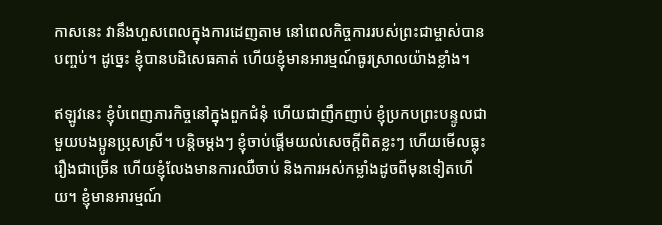កាសនេះ វានឹងហួសពេលក្នុងការដេញតាម នៅពេលកិច្ចការរបស់ព្រះជាម្ចាស់បានបញ្ចប់។ ដូច្នេះ ខ្ញុំបានបដិសេធគាត់ ហើយខ្ញុំមានអារម្មណ៍ធូរស្រាលយ៉ាងខ្លាំង។

ឥឡូវនេះ ខ្ញុំបំពេញភារកិច្ចនៅក្នុងពួកជំនុំ ហើយជាញឹកញាប់ ខ្ញុំប្រកបព្រះបន្ទូលជាមួយបងប្អូនប្រុសស្រី។ បន្ដិចម្ដងៗ ខ្ញុំចាប់ផ្ដើមយល់សេចក្ដីពិតខ្លះៗ ហើយមើលធ្លុះរឿងជាច្រើន ហើយខ្ញុំលែងមានការឈឺចាប់ និងការអស់កម្លាំងដូចពីមុនទៀតហើយ។ ខ្ញុំមានអារម្មណ៍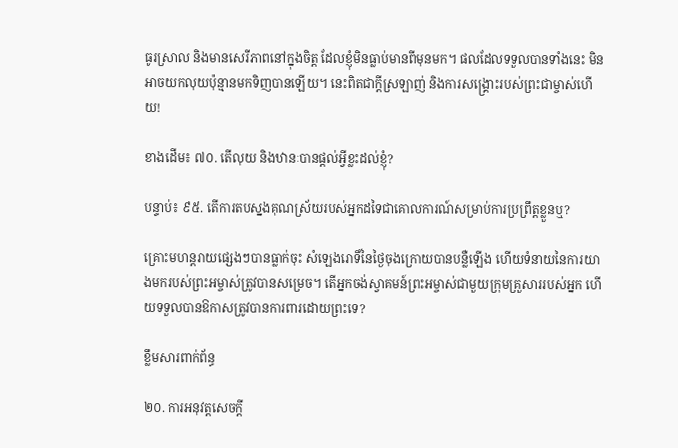ធូរស្រាល និងមានសេរីភាពនៅក្នុងចិត្ត ដែលខ្ញុំមិនធ្លាប់មានពីមុនមក។ ផលដែលទទួលបានទាំងនេះ មិនអាចយកលុយប៉ុន្មានមកទិញបានឡើយ។ នេះពិតជាក្ដីស្រឡាញ់ និងការសង្គ្រោះរបស់ព្រះជាម្ចាស់ហើយ!

ខាងដើម៖ ៧០. តើលុយ និងឋានៈបានផ្ដល់អ្វីខ្លះដល់ខ្ញុំ?

បន្ទាប់៖ ៩៥. តើការតបស្នងគុណស្រ័យរបស់អ្នកដទៃជាគោលការណ៍សម្រាប់ការប្រព្រឹត្តខ្លួនឬ?

គ្រោះមហន្តរាយផ្សេងៗបានធ្លាក់ចុះ សំឡេងរោទិ៍នៃថ្ងៃចុងក្រោយបានបន្លឺឡើង ហើយទំនាយនៃការយាងមករបស់ព្រះអម្ចាស់ត្រូវបានសម្រេច។ តើអ្នកចង់ស្វាគមន៍ព្រះអម្ចាស់ជាមួយក្រុមគ្រួសាររបស់អ្នក ហើយទទួលបានឱកាសត្រូវបានការពារដោយព្រះទេ?

ខ្លឹមសារពាក់ព័ន្ធ

២០. ការអនុវត្តសេចក្ដី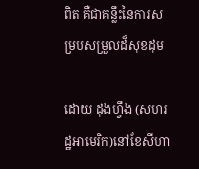ពិត គឺជាគន្លឹះនៃការសម្របសម្រួលដ៏សុខដុម

ដោយ ដុងហ្វឹង (សហរដ្ឋអាមេរិក)នៅខែសីហា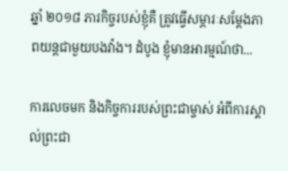ឆ្នាំ ២០១៨ ភារកិច្ចរបស់ខ្ញុំគឺ ត្រូវធ្វើសម្ភារៈសម្ដែងភាពយន្តជាមួយបងវ៉ាង។ ដំបូង ខ្ញុំមានអារម្មណ៍ថា...

ការលេចមក និងកិច្ចការរបស់ព្រះជាម្ចាស់ អំពីការស្គាល់ព្រះជា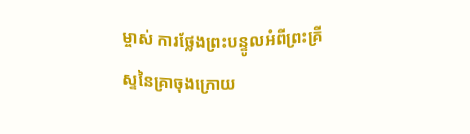ម្ចាស់ ការថ្លែងព្រះបន្ទូលអំពីព្រះគ្រីស្ទនៃគ្រាចុងក្រោយ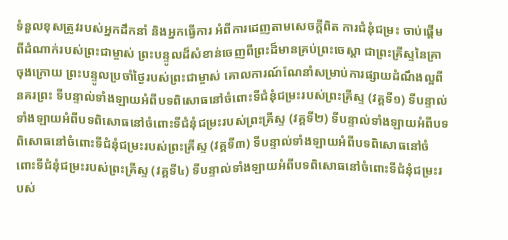ទំនួលខុសត្រូវរបស់អ្នកដឹកនាំ និងអ្នកធ្វើការ អំពីការដេញតាមសេចក្តីពិត ការជំនុំជម្រះ ចាប់ផ្ដើមពីដំណាក់របស់ព្រះជាម្ចាស់ ព្រះបន្ទូលដ៏សំខាន់ចេញពីព្រះដ៏មានគ្រប់ព្រះចេស្ដា ជាព្រះគ្រីស្ទនៃគ្រាចុងក្រោយ ព្រះបន្ទូលប្រចាំថ្ងៃរបស់ព្រះជាម្ចាស់ គោលការណ៍ណែនាំសម្រាប់ការផ្សាយដំណឹងល្អពីនគរព្រះ ទីបន្ទាល់ទាំងឡាយអំពីបទពិសោធនៅចំពោះទីជំនុំជម្រះរបស់ព្រះគ្រីស្ទ (វគ្គទី១) ទីបន្ទាល់ទាំងឡាយអំពីបទពិសោធនៅចំពោះទីជំនុំជម្រះរបស់ព្រះគ្រីស្ទ (វគ្គទី២) ទីបន្ទាល់ទាំងឡាយអំពីបទពិសោធនៅចំពោះទីជំនុំជម្រះរបស់ព្រះគ្រីស្ទ (វគ្គទី៣) ទីបន្ទាល់ទាំងឡាយអំពីបទពិសោធនៅចំពោះទីជំនុំជម្រះរបស់ព្រះគ្រីស្ទ (វគ្គទី៤) ទីបន្ទាល់ទាំងឡាយអំពីបទពិសោធនៅចំពោះទីជំនុំជម្រះរបស់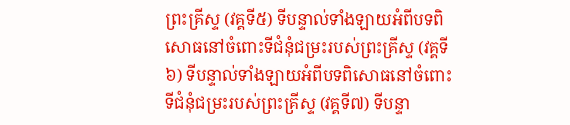ព្រះគ្រីស្ទ (វគ្គទី៥) ទីបន្ទាល់ទាំងឡាយអំពីបទពិសោធនៅចំពោះទីជំនុំជម្រះរបស់ព្រះគ្រីស្ទ (វគ្គទី៦) ទីបន្ទាល់ទាំងឡាយអំពីបទពិសោធនៅចំពោះទីជំនុំជម្រះរបស់ព្រះគ្រីស្ទ (វគ្គទី៧) ទីបន្ទា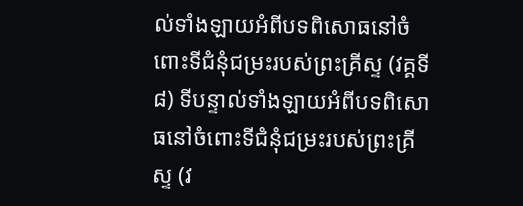ល់ទាំងឡាយអំពីបទពិសោធនៅចំពោះទីជំនុំជម្រះរបស់ព្រះគ្រីស្ទ (វគ្គទី៨) ទីបន្ទាល់ទាំងឡាយអំពីបទពិសោធនៅចំពោះទីជំនុំជម្រះរបស់ព្រះគ្រីស្ទ (វ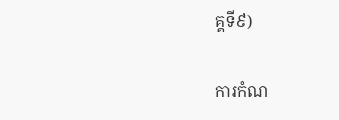គ្គទី៩)

ការកំណ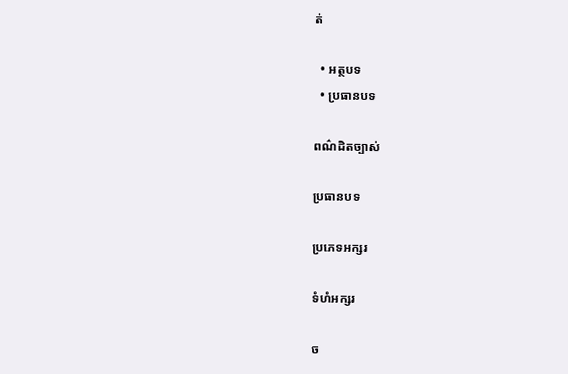ត់

  • អត្ថបទ
  • ប្រធានបទ

ពណ៌ដិតច្បាស់

ប្រធានបទ

ប្រភេទអក្សរ

ទំហំអក្សរ

ច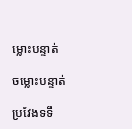ម្លោះបន្ទាត់

ចម្លោះបន្ទាត់

ប្រវែងទទឹ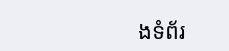ងទំព័រ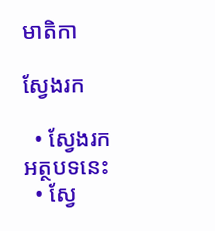មាតិកា

ស្វែងរក

  • ស្វែងរកអត្ថបទនេះ
  • ស្វែ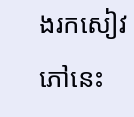ងរកសៀវភៅនេះ